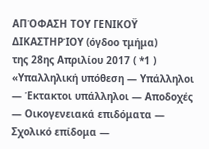ΑΠΌΦΑΣΗ ΤΟΥ ΓΕΝΙΚΟΫ ΔΙΚΑΣΤΗΡΊΟΥ (όγδοο τμήμα)
της 28ης Απριλίου 2017 ( *1 )
«Υπαλληλική υπόθεση — Υπάλληλοι — Έκτακτοι υπάλληλοι — Αποδοχές — Οικογενειακά επιδόματα — Σχολικό επίδομα —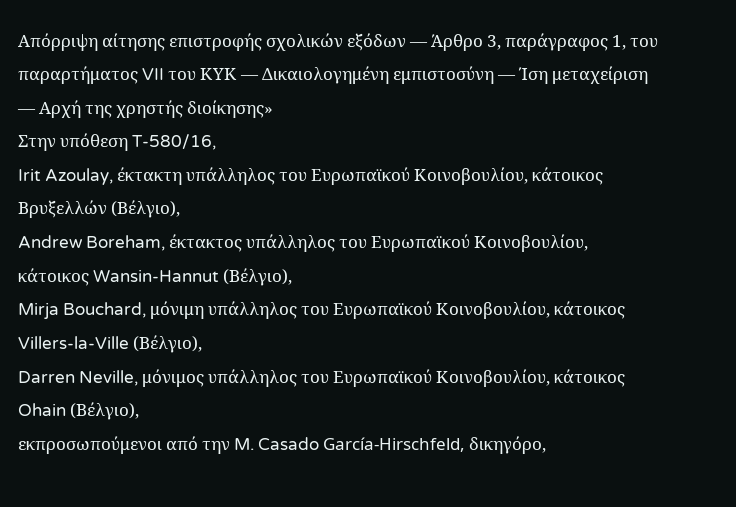Απόρριψη αίτησης επιστροφής σχολικών εξόδων — Άρθρο 3, παράγραφος 1, του παραρτήματος VII του ΚΥΚ — Δικαιολογημένη εμπιστοσύνη — Ίση μεταχείριση — Αρχή της χρηστής διοίκησης»
Στην υπόθεση T-580/16,
Irit Azoulay, έκτακτη υπάλληλος του Ευρωπαϊκού Κοινοβουλίου, κάτοικος Βρυξελλών (Βέλγιο),
Andrew Boreham, έκτακτος υπάλληλος του Ευρωπαϊκού Κοινοβουλίου, κάτοικος Wansin-Hannut (Βέλγιο),
Mirja Bouchard, μόνιμη υπάλληλος του Ευρωπαϊκού Κοινοβουλίου, κάτοικος Villers-la-Ville (Βέλγιο),
Darren Neville, μόνιμος υπάλληλος του Ευρωπαϊκού Κοινοβουλίου, κάτοικος Ohain (Βέλγιο),
εκπροσωπούμενοι από την M. Casado García-Hirschfeld, δικηγόρο,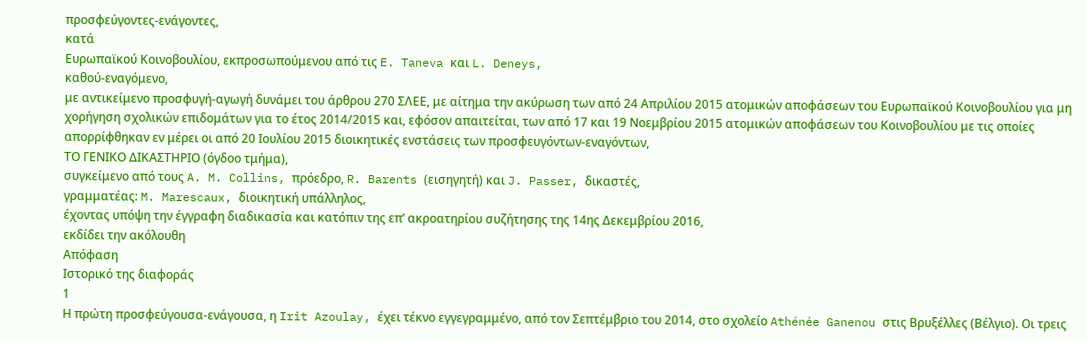προσφεύγοντες-ενάγοντες,
κατά
Ευρωπαϊκού Κοινοβουλίου, εκπροσωπούμενου από τις E. Taneva και L. Deneys,
καθού-εναγόμενο,
με αντικείμενο προσφυγή-αγωγή δυνάμει του άρθρου 270 ΣΛΕΕ, με αίτημα την ακύρωση των από 24 Απριλίου 2015 ατομικών αποφάσεων του Ευρωπαϊκού Κοινοβουλίου για μη χορήγηση σχολικών επιδομάτων για το έτος 2014/2015 και, εφόσον απαιτείται, των από 17 και 19 Νοεμβρίου 2015 ατομικών αποφάσεων του Κοινοβουλίου με τις οποίες απορρίφθηκαν εν μέρει οι από 20 Ιουλίου 2015 διοικητικές ενστάσεις των προσφευγόντων-εναγόντων,
ΤΟ ΓΕΝΙΚΟ ΔΙΚΑΣΤΗΡΙΟ (όγδοο τμήμα),
συγκείμενο από τους A. M. Collins, πρόεδρο, R. Barents (εισηγητή) και J. Passer, δικαστές,
γραμματέας: M. Marescaux, διοικητική υπάλληλος,
έχοντας υπόψη την έγγραφη διαδικασία και κατόπιν της επ’ ακροατηρίου συζήτησης της 14ης Δεκεμβρίου 2016,
εκδίδει την ακόλουθη
Απόφαση
Ιστορικό της διαφοράς
1
Η πρώτη προσφεύγουσα-ενάγουσα, η Irit Azoulay, έχει τέκνο εγγεγραμμένο, από τον Σεπτέμβριο του 2014, στο σχολείο Athénée Ganenou στις Βρυξέλλες (Βέλγιο). Οι τρεις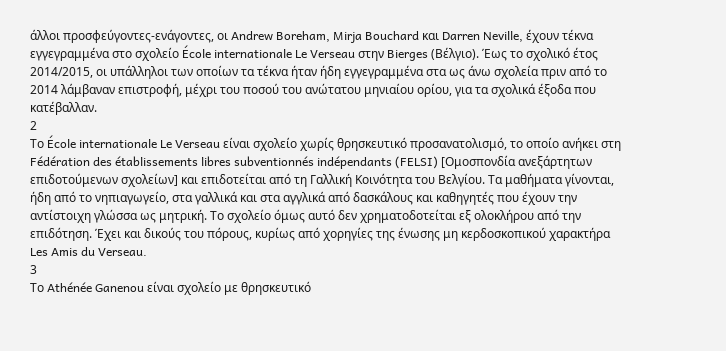άλλοι προσφεύγοντες-ενάγοντες, οι Andrew Boreham, Mirja Bouchard και Darren Neville, έχουν τέκνα εγγεγραμμένα στο σχολείο École internationale Le Verseau στην Bierges (Βέλγιο). Έως το σχολικό έτος 2014/2015, οι υπάλληλοι των οποίων τα τέκνα ήταν ήδη εγγεγραμμένα στα ως άνω σχολεία πριν από το 2014 λάμβαναν επιστροφή, μέχρι του ποσού του ανώτατου μηνιαίου ορίου, για τα σχολικά έξοδα που κατέβαλλαν.
2
Το École internationale Le Verseau είναι σχολείο χωρίς θρησκευτικό προσανατολισμό, το οποίο ανήκει στη Fédération des établissements libres subventionnés indépendants (FELSI) [Ομοσπονδία ανεξάρτητων επιδοτούμενων σχολείων] και επιδοτείται από τη Γαλλική Κοινότητα του Βελγίου. Τα μαθήματα γίνονται, ήδη από το νηπιαγωγείο, στα γαλλικά και στα αγγλικά από δασκάλους και καθηγητές που έχουν την αντίστοιχη γλώσσα ως μητρική. Το σχολείο όμως αυτό δεν χρηματοδοτείται εξ ολοκλήρου από την επιδότηση. Έχει και δικούς του πόρους, κυρίως από χορηγίες της ένωσης μη κερδοσκοπικού χαρακτήρα Les Amis du Verseau.
3
Το Athénée Ganenou είναι σχολείο με θρησκευτικό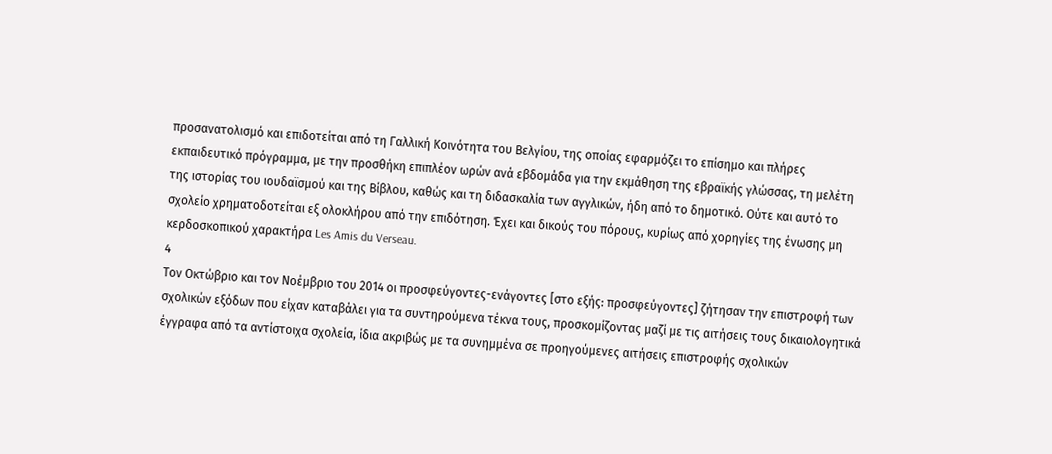προσανατολισμό και επιδοτείται από τη Γαλλική Κοινότητα του Βελγίου, της οποίας εφαρμόζει το επίσημο και πλήρες εκπαιδευτικό πρόγραμμα, με την προσθήκη επιπλέον ωρών ανά εβδομάδα για την εκμάθηση της εβραϊκής γλώσσας, τη μελέτη της ιστορίας του ιουδαϊσμού και της Βίβλου, καθώς και τη διδασκαλία των αγγλικών, ήδη από το δημοτικό. Ούτε και αυτό το σχολείο χρηματοδοτείται εξ ολοκλήρου από την επιδότηση. Έχει και δικούς του πόρους, κυρίως από χορηγίες της ένωσης μη κερδοσκοπικού χαρακτήρα Les Amis du Verseau.
4
Τον Οκτώβριο και τον Νοέμβριο του 2014 οι προσφεύγοντες-ενάγοντες [στο εξής: προσφεύγοντες] ζήτησαν την επιστροφή των σχολικών εξόδων που είχαν καταβάλει για τα συντηρούμενα τέκνα τους, προσκομίζοντας μαζί με τις αιτήσεις τους δικαιολογητικά έγγραφα από τα αντίστοιχα σχολεία, ίδια ακριβώς με τα συνημμένα σε προηγούμενες αιτήσεις επιστροφής σχολικών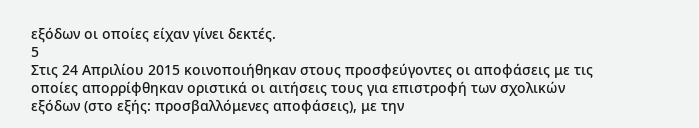εξόδων οι οποίες είχαν γίνει δεκτές.
5
Στις 24 Απριλίου 2015 κοινοποιήθηκαν στους προσφεύγοντες οι αποφάσεις με τις οποίες απορρίφθηκαν οριστικά οι αιτήσεις τους για επιστροφή των σχολικών εξόδων (στο εξής: προσβαλλόμενες αποφάσεις), με την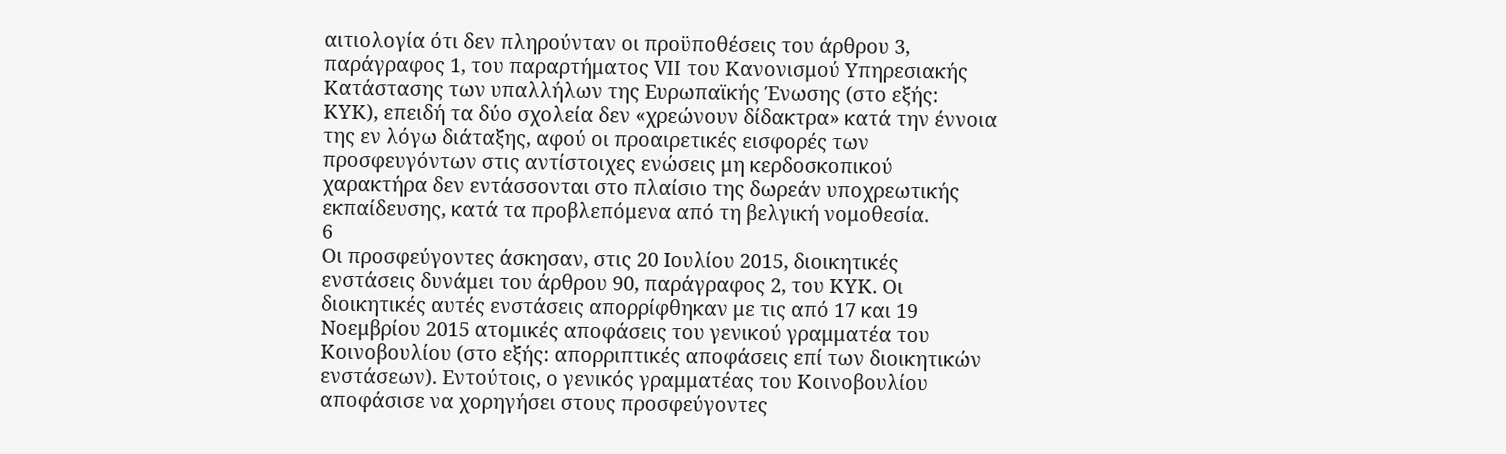αιτιολογία ότι δεν πληρούνταν οι προϋποθέσεις του άρθρου 3, παράγραφος 1, του παραρτήματος VII του Κανονισμού Υπηρεσιακής Κατάστασης των υπαλλήλων της Ευρωπαϊκής Ένωσης (στο εξής: ΚΥΚ), επειδή τα δύο σχολεία δεν «χρεώνουν δίδακτρα» κατά την έννοια της εν λόγω διάταξης, αφού οι προαιρετικές εισφορές των προσφευγόντων στις αντίστοιχες ενώσεις μη κερδοσκοπικού χαρακτήρα δεν εντάσσονται στο πλαίσιο της δωρεάν υποχρεωτικής εκπαίδευσης, κατά τα προβλεπόμενα από τη βελγική νομοθεσία.
6
Οι προσφεύγοντες άσκησαν, στις 20 Ιουλίου 2015, διοικητικές ενστάσεις δυνάμει του άρθρου 90, παράγραφος 2, του ΚΥΚ. Οι διοικητικές αυτές ενστάσεις απορρίφθηκαν με τις από 17 και 19 Νοεμβρίου 2015 ατομικές αποφάσεις του γενικού γραμματέα του Κοινοβουλίου (στο εξής: απορριπτικές αποφάσεις επί των διοικητικών ενστάσεων). Εντούτοις, ο γενικός γραμματέας του Κοινοβουλίου αποφάσισε να χορηγήσει στους προσφεύγοντες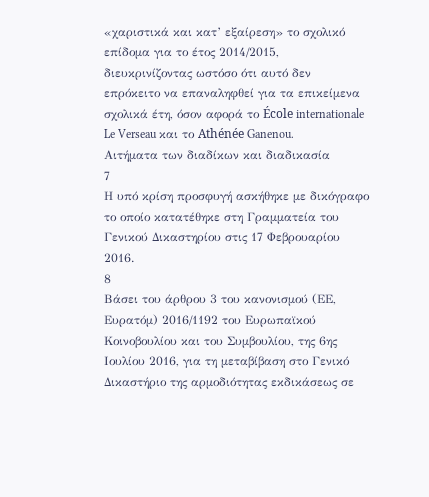«χαριστικά και κατ’ εξαίρεση» το σχολικό επίδομα για το έτος 2014/2015, διευκρινίζοντας ωστόσο ότι αυτό δεν επρόκειτο να επαναληφθεί για τα επικείμενα σχολικά έτη, όσον αφορά το École internationale Le Verseau και το Athénée Ganenou.
Αιτήματα των διαδίκων και διαδικασία
7
Η υπό κρίση προσφυγή ασκήθηκε με δικόγραφο το οποίο κατατέθηκε στη Γραμματεία του Γενικού Δικαστηρίου στις 17 Φεβρουαρίου 2016.
8
Βάσει του άρθρου 3 του κανονισμού (ΕΕ, Ευρατόμ) 2016/1192 του Ευρωπαϊκού Κοινοβουλίου και του Συμβουλίου, της 6ης Ιουλίου 2016, για τη μεταβίβαση στο Γενικό Δικαστήριο της αρμοδιότητας εκδικάσεως σε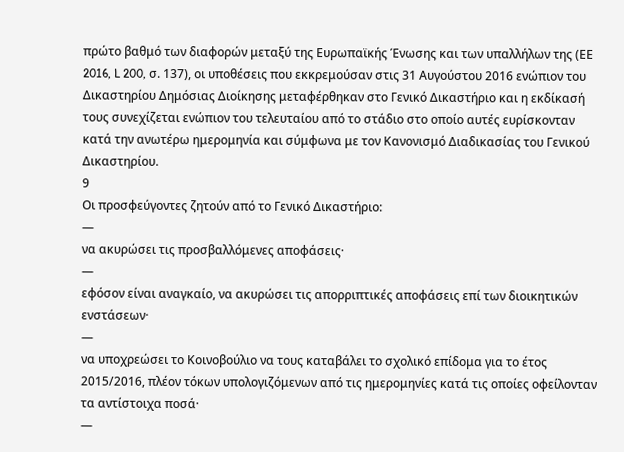πρώτο βαθμό των διαφορών μεταξύ της Ευρωπαϊκής Ένωσης και των υπαλλήλων της (ΕΕ 2016, L 200, σ. 137), οι υποθέσεις που εκκρεμούσαν στις 31 Αυγούστου 2016 ενώπιον του Δικαστηρίου Δημόσιας Διοίκησης μεταφέρθηκαν στο Γενικό Δικαστήριο και η εκδίκασή τους συνεχίζεται ενώπιον του τελευταίου από το στάδιο στο οποίο αυτές ευρίσκονταν κατά την ανωτέρω ημερομηνία και σύμφωνα με τον Κανονισμό Διαδικασίας του Γενικού Δικαστηρίου.
9
Οι προσφεύγοντες ζητούν από το Γενικό Δικαστήριο:
—
να ακυρώσει τις προσβαλλόμενες αποφάσεις·
—
εφόσον είναι αναγκαίο, να ακυρώσει τις απορριπτικές αποφάσεις επί των διοικητικών ενστάσεων·
—
να υποχρεώσει το Κοινοβούλιο να τους καταβάλει το σχολικό επίδομα για το έτος 2015/2016, πλέον τόκων υπολογιζόμενων από τις ημερομηνίες κατά τις οποίες οφείλονταν τα αντίστοιχα ποσά·
—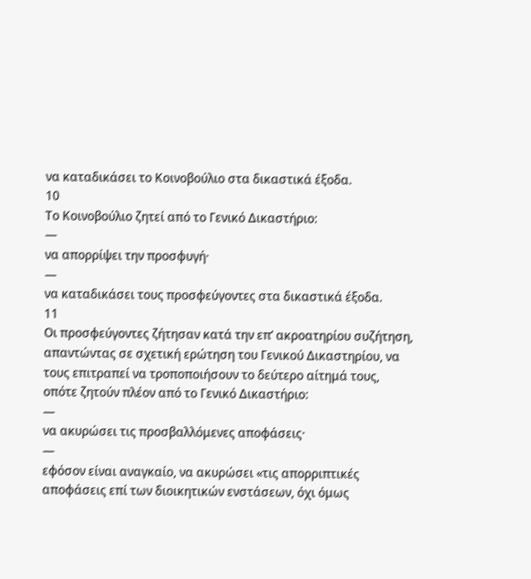να καταδικάσει το Κοινοβούλιο στα δικαστικά έξοδα.
10
Το Κοινοβούλιο ζητεί από το Γενικό Δικαστήριο:
—
να απορρίψει την προσφυγή·
—
να καταδικάσει τους προσφεύγοντες στα δικαστικά έξοδα.
11
Οι προσφεύγοντες ζήτησαν κατά την επ’ ακροατηρίου συζήτηση, απαντώντας σε σχετική ερώτηση του Γενικού Δικαστηρίου, να τους επιτραπεί να τροποποιήσουν το δεύτερο αίτημά τους, οπότε ζητούν πλέον από το Γενικό Δικαστήριο:
—
να ακυρώσει τις προσβαλλόμενες αποφάσεις·
—
εφόσον είναι αναγκαίο, να ακυρώσει «τις απορριπτικές αποφάσεις επί των διοικητικών ενστάσεων, όχι όμως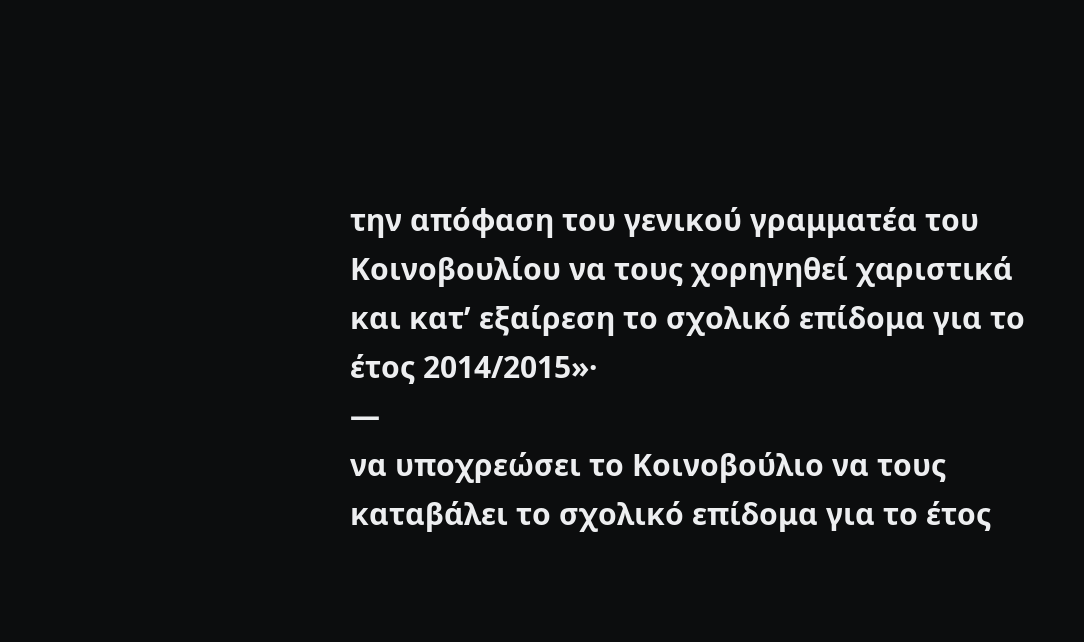την απόφαση του γενικού γραμματέα του Κοινοβουλίου να τους χορηγηθεί χαριστικά και κατ’ εξαίρεση το σχολικό επίδομα για το έτος 2014/2015»·
—
να υποχρεώσει το Κοινοβούλιο να τους καταβάλει το σχολικό επίδομα για το έτος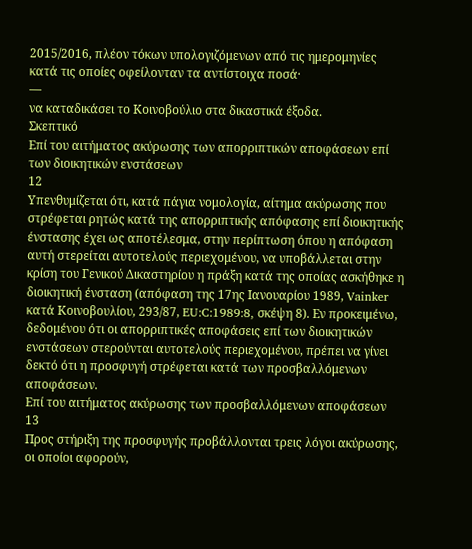2015/2016, πλέον τόκων υπολογιζόμενων από τις ημερομηνίες κατά τις οποίες οφείλονταν τα αντίστοιχα ποσά·
—
να καταδικάσει το Κοινοβούλιο στα δικαστικά έξοδα.
Σκεπτικό
Επί του αιτήματος ακύρωσης των απορριπτικών αποφάσεων επί των διοικητικών ενστάσεων
12
Υπενθυμίζεται ότι, κατά πάγια νομολογία, αίτημα ακύρωσης που στρέφεται ρητώς κατά της απορριπτικής απόφασης επί διοικητικής ένστασης έχει ως αποτέλεσμα, στην περίπτωση όπου η απόφαση αυτή στερείται αυτοτελούς περιεχομένου, να υποβάλλεται στην κρίση του Γενικού Δικαστηρίου η πράξη κατά της οποίας ασκήθηκε η διοικητική ένσταση (απόφαση της 17ης Ιανουαρίου 1989, Vainker κατά Κοινοβουλίου, 293/87, EU:C:1989:8, σκέψη 8). Εν προκειμένω, δεδομένου ότι οι απορριπτικές αποφάσεις επί των διοικητικών ενστάσεων στερούνται αυτοτελούς περιεχομένου, πρέπει να γίνει δεκτό ότι η προσφυγή στρέφεται κατά των προσβαλλόμενων αποφάσεων.
Επί του αιτήματος ακύρωσης των προσβαλλόμενων αποφάσεων
13
Προς στήριξη της προσφυγής προβάλλονται τρεις λόγοι ακύρωσης, οι οποίοι αφορούν,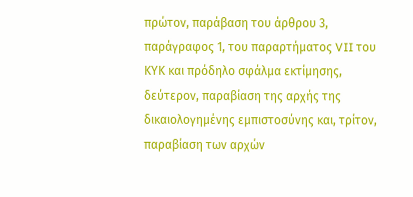πρώτον, παράβαση του άρθρου 3, παράγραφος 1, του παραρτήματος VII του ΚΥΚ και πρόδηλο σφάλμα εκτίμησης, δεύτερον, παραβίαση της αρχής της δικαιολογημένης εμπιστοσύνης και, τρίτον, παραβίαση των αρχών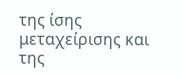της ίσης μεταχείρισης και της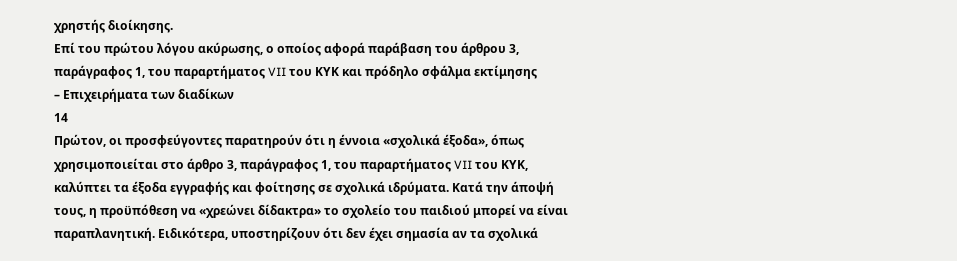χρηστής διοίκησης.
Επί του πρώτου λόγου ακύρωσης, ο οποίος αφορά παράβαση του άρθρου 3, παράγραφος 1, του παραρτήματος VII του ΚΥΚ και πρόδηλο σφάλμα εκτίμησης
– Επιχειρήματα των διαδίκων
14
Πρώτον, οι προσφεύγοντες παρατηρούν ότι η έννοια «σχολικά έξοδα», όπως χρησιμοποιείται στο άρθρο 3, παράγραφος 1, του παραρτήματος VII του ΚΥΚ, καλύπτει τα έξοδα εγγραφής και φοίτησης σε σχολικά ιδρύματα. Κατά την άποψή τους, η προϋπόθεση να «χρεώνει δίδακτρα» το σχολείο του παιδιού μπορεί να είναι παραπλανητική. Ειδικότερα, υποστηρίζουν ότι δεν έχει σημασία αν τα σχολικά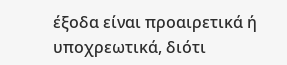έξοδα είναι προαιρετικά ή υποχρεωτικά, διότι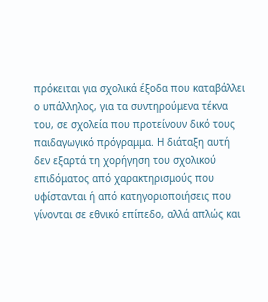πρόκειται για σχολικά έξοδα που καταβάλλει ο υπάλληλος, για τα συντηρούμενα τέκνα του, σε σχολεία που προτείνουν δικό τους παιδαγωγικό πρόγραμμα. Η διάταξη αυτή δεν εξαρτά τη χορήγηση του σχολικού επιδόματος από χαρακτηρισμούς που υφίστανται ή από κατηγοριοποιήσεις που γίνονται σε εθνικό επίπεδο, αλλά απλώς και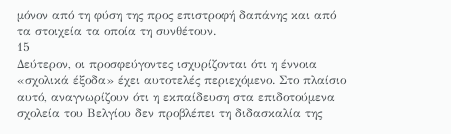μόνον από τη φύση της προς επιστροφή δαπάνης και από τα στοιχεία τα οποία τη συνθέτουν.
15
Δεύτερον, οι προσφεύγοντες ισχυρίζονται ότι η έννοια «σχολικά έξοδα» έχει αυτοτελές περιεχόμενο. Στο πλαίσιο αυτό, αναγνωρίζουν ότι η εκπαίδευση στα επιδοτούμενα σχολεία του Βελγίου δεν προβλέπει τη διδασκαλία της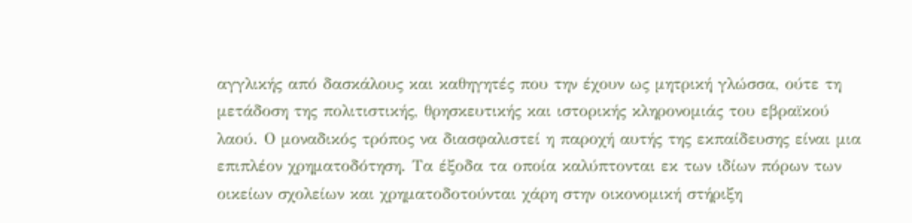αγγλικής από δασκάλους και καθηγητές που την έχουν ως μητρική γλώσσα, ούτε τη μετάδοση της πολιτιστικής, θρησκευτικής και ιστορικής κληρονομιάς του εβραϊκού λαού. Ο μοναδικός τρόπος να διασφαλιστεί η παροχή αυτής της εκπαίδευσης είναι μια επιπλέον χρηματοδότηση. Τα έξοδα τα οποία καλύπτονται εκ των ιδίων πόρων των οικείων σχολείων και χρηματοδοτούνται χάρη στην οικονομική στήριξη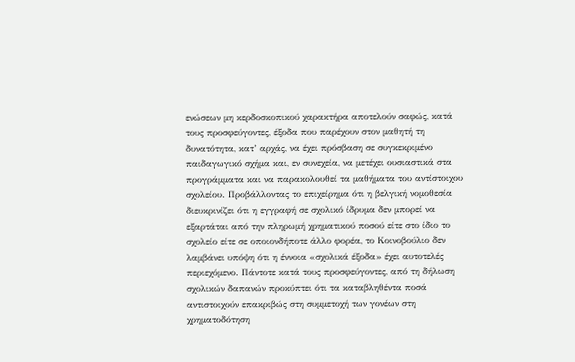ενώσεων μη κερδοσκοπικού χαρακτήρα αποτελούν σαφώς, κατά τους προσφεύγοντες, έξοδα που παρέχουν στον μαθητή τη δυνατότητα, κατ’ αρχάς, να έχει πρόσβαση σε συγκεκριμένο παιδαγωγικό σχήμα και, εν συνεχεία, να μετέχει ουσιαστικά στα προγράμματα και να παρακολουθεί τα μαθήματα του αντίστοιχου σχολείου. Προβάλλοντας το επιχείρημα ότι η βελγική νομοθεσία διευκρινίζει ότι η εγγραφή σε σχολικό ίδρυμα δεν μπορεί να εξαρτάται από την πληρωμή χρηματικού ποσού είτε στο ίδιο το σχολείο είτε σε οποιονδήποτε άλλο φορέα, το Κοινοβούλιο δεν λαμβάνει υπόψη ότι η έννοια «σχολικά έξοδα» έχει αυτοτελές περιεχόμενο. Πάντοτε κατά τους προσφεύγοντες, από τη δήλωση σχολικών δαπανών προκύπτει ότι τα καταβληθέντα ποσά αντιστοιχούν επακριβώς στη συμμετοχή των γονέων στη χρηματοδότηση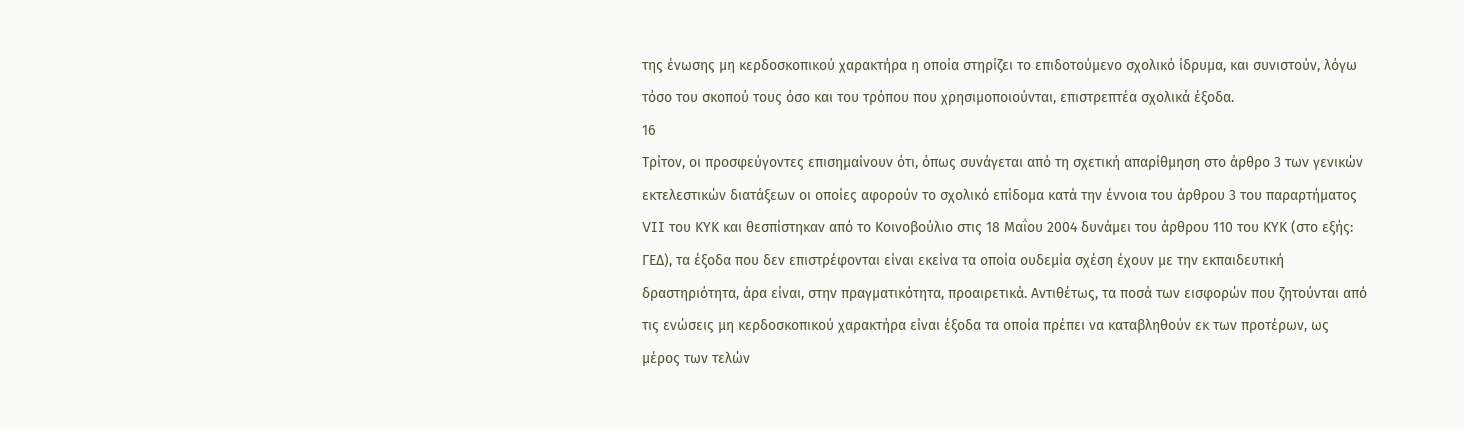της ένωσης μη κερδοσκοπικού χαρακτήρα η οποία στηρίζει το επιδοτούμενο σχολικό ίδρυμα, και συνιστούν, λόγω τόσο του σκοπού τους όσο και του τρόπου που χρησιμοποιούνται, επιστρεπτέα σχολικά έξοδα.
16
Τρίτον, οι προσφεύγοντες επισημαίνουν ότι, όπως συνάγεται από τη σχετική απαρίθμηση στο άρθρο 3 των γενικών εκτελεστικών διατάξεων οι οποίες αφορούν το σχολικό επίδομα κατά την έννοια του άρθρου 3 του παραρτήματος VII του ΚΥΚ και θεσπίστηκαν από το Κοινοβούλιο στις 18 Μαΐου 2004 δυνάμει του άρθρου 110 του ΚΥΚ (στο εξής: ΓΕΔ), τα έξοδα που δεν επιστρέφονται είναι εκείνα τα οποία ουδεμία σχέση έχουν με την εκπαιδευτική δραστηριότητα, άρα είναι, στην πραγματικότητα, προαιρετικά. Αντιθέτως, τα ποσά των εισφορών που ζητούνται από τις ενώσεις μη κερδοσκοπικού χαρακτήρα είναι έξοδα τα οποία πρέπει να καταβληθούν εκ των προτέρων, ως μέρος των τελών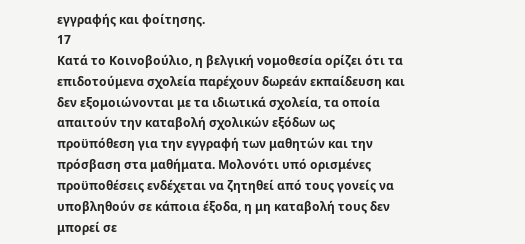εγγραφής και φοίτησης.
17
Κατά το Κοινοβούλιο, η βελγική νομοθεσία ορίζει ότι τα επιδοτούμενα σχολεία παρέχουν δωρεάν εκπαίδευση και δεν εξομοιώνονται με τα ιδιωτικά σχολεία, τα οποία απαιτούν την καταβολή σχολικών εξόδων ως προϋπόθεση για την εγγραφή των μαθητών και την πρόσβαση στα μαθήματα. Μολονότι υπό ορισμένες προϋποθέσεις ενδέχεται να ζητηθεί από τους γονείς να υποβληθούν σε κάποια έξοδα, η μη καταβολή τους δεν μπορεί σε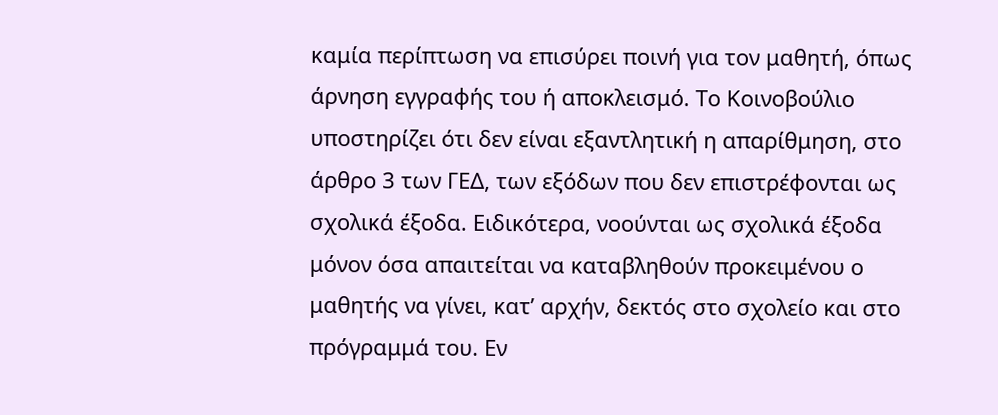καμία περίπτωση να επισύρει ποινή για τον μαθητή, όπως άρνηση εγγραφής του ή αποκλεισμό. Το Κοινοβούλιο υποστηρίζει ότι δεν είναι εξαντλητική η απαρίθμηση, στο άρθρο 3 των ΓΕΔ, των εξόδων που δεν επιστρέφονται ως σχολικά έξοδα. Ειδικότερα, νοούνται ως σχολικά έξοδα μόνον όσα απαιτείται να καταβληθούν προκειμένου ο μαθητής να γίνει, κατ’ αρχήν, δεκτός στο σχολείο και στο πρόγραμμά του. Εν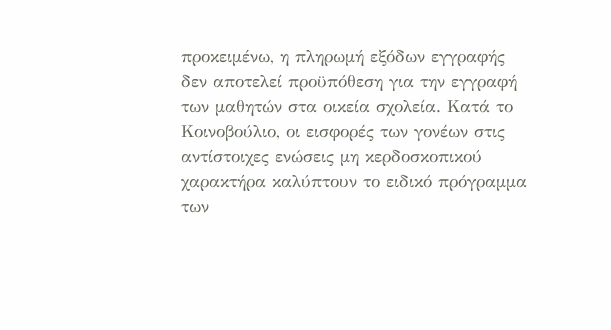προκειμένω, η πληρωμή εξόδων εγγραφής δεν αποτελεί προϋπόθεση για την εγγραφή των μαθητών στα οικεία σχολεία. Κατά το Κοινοβούλιο, οι εισφορές των γονέων στις αντίστοιχες ενώσεις μη κερδοσκοπικού χαρακτήρα καλύπτουν το ειδικό πρόγραμμα των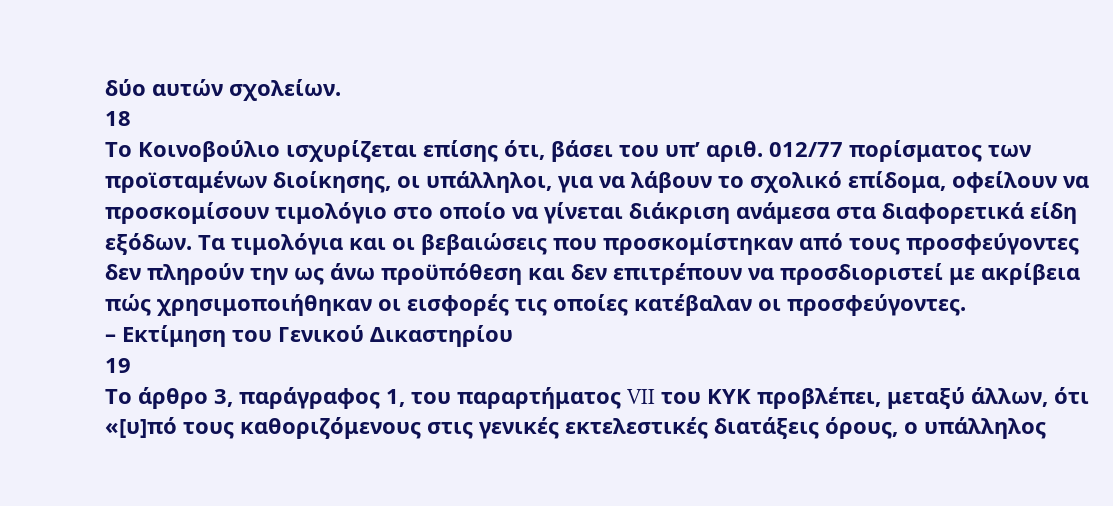δύο αυτών σχολείων.
18
Το Κοινοβούλιο ισχυρίζεται επίσης ότι, βάσει του υπ’ αριθ. 012/77 πορίσματος των προϊσταμένων διοίκησης, οι υπάλληλοι, για να λάβουν το σχολικό επίδομα, οφείλουν να προσκομίσουν τιμολόγιο στο οποίο να γίνεται διάκριση ανάμεσα στα διαφορετικά είδη εξόδων. Τα τιμολόγια και οι βεβαιώσεις που προσκομίστηκαν από τους προσφεύγοντες δεν πληρούν την ως άνω προϋπόθεση και δεν επιτρέπουν να προσδιοριστεί με ακρίβεια πώς χρησιμοποιήθηκαν οι εισφορές τις οποίες κατέβαλαν οι προσφεύγοντες.
– Εκτίμηση του Γενικού Δικαστηρίου
19
Το άρθρο 3, παράγραφος 1, του παραρτήματος VII του ΚΥΚ προβλέπει, μεταξύ άλλων, ότι «[υ]πό τους καθοριζόμενους στις γενικές εκτελεστικές διατάξεις όρους, ο υπάλληλος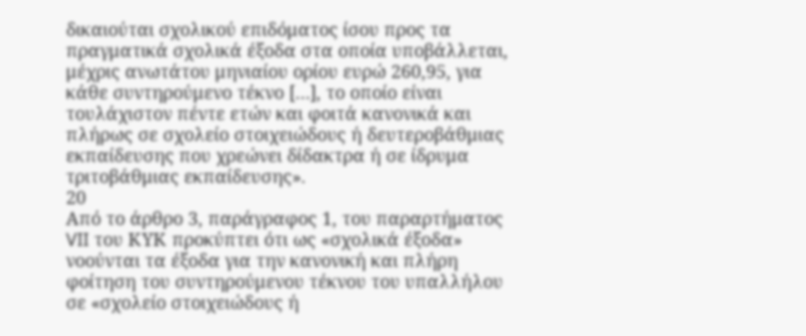δικαιούται σχολικού επιδόματος ίσου προς τα πραγματικά σχολικά έξοδα στα οποία υποβάλλεται, μέχρις ανωτάτου μηνιαίου ορίου ευρώ 260,95, για κάθε συντηρούμενο τέκνο […], το οποίο είναι τουλάχιστον πέντε ετών και φοιτά κανονικά και πλήρως σε σχολείο στοιχειώδους ή δευτεροβάθμιας εκπαίδευσης που χρεώνει δίδακτρα ή σε ίδρυμα τριτοβάθμιας εκπαίδευσης».
20
Από το άρθρο 3, παράγραφος 1, του παραρτήματος VII του ΚΥΚ προκύπτει ότι ως «σχολικά έξοδα» νοούνται τα έξοδα για την κανονική και πλήρη φοίτηση του συντηρούμενου τέκνου του υπαλλήλου σε «σχολείο στοιχειώδους ή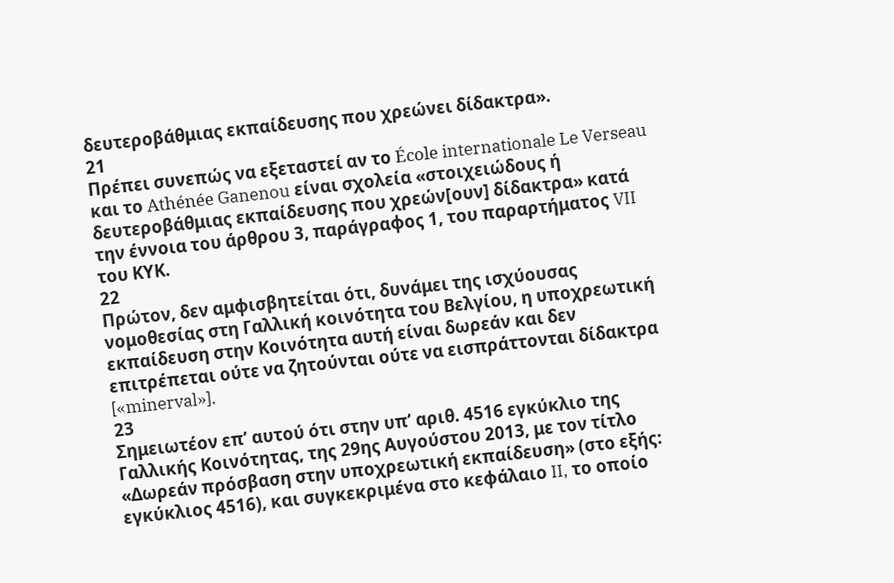δευτεροβάθμιας εκπαίδευσης που χρεώνει δίδακτρα».
21
Πρέπει συνεπώς να εξεταστεί αν το École internationale Le Verseau και το Athénée Ganenou είναι σχολεία «στοιχειώδους ή δευτεροβάθμιας εκπαίδευσης που χρεών[ουν] δίδακτρα» κατά την έννοια του άρθρου 3, παράγραφος 1, του παραρτήματος VII του ΚΥΚ.
22
Πρώτον, δεν αμφισβητείται ότι, δυνάμει της ισχύουσας νομοθεσίας στη Γαλλική κοινότητα του Βελγίου, η υποχρεωτική εκπαίδευση στην Κοινότητα αυτή είναι δωρεάν και δεν επιτρέπεται ούτε να ζητούνται ούτε να εισπράττονται δίδακτρα [«minerval»].
23
Σημειωτέον επ’ αυτού ότι στην υπ’ αριθ. 4516 εγκύκλιο της Γαλλικής Κοινότητας, της 29ης Αυγούστου 2013, με τον τίτλο «Δωρεάν πρόσβαση στην υποχρεωτική εκπαίδευση» (στο εξής: εγκύκλιος 4516), και συγκεκριμένα στο κεφάλαιο II, το οποίο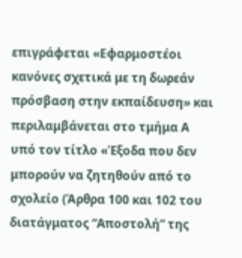επιγράφεται «Εφαρμοστέοι κανόνες σχετικά με τη δωρεάν πρόσβαση στην εκπαίδευση» και περιλαμβάνεται στο τμήμα Α υπό τον τίτλο «Έξοδα που δεν μπορούν να ζητηθούν από το σχολείο (Άρθρα 100 και 102 του διατάγματος “Αποστολή” της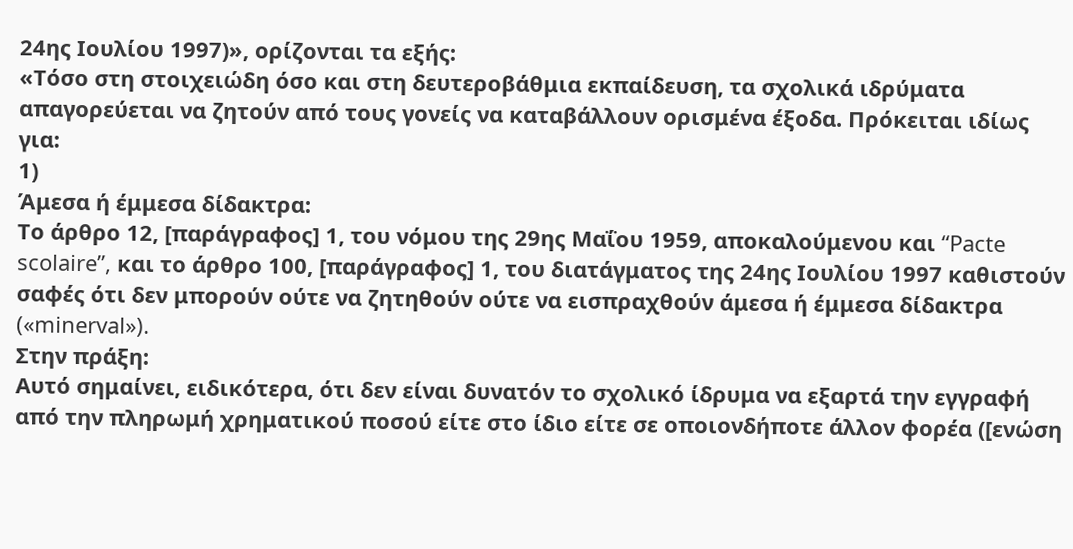24ης Ιουλίου 1997)», ορίζονται τα εξής:
«Τόσο στη στοιχειώδη όσο και στη δευτεροβάθμια εκπαίδευση, τα σχολικά ιδρύματα απαγορεύεται να ζητούν από τους γονείς να καταβάλλουν ορισμένα έξοδα. Πρόκειται ιδίως για:
1)
Άμεσα ή έμμεσα δίδακτρα:
Το άρθρο 12, [παράγραφος] 1, του νόμου της 29ης Μαΐου 1959, αποκαλούμενου και “Pacte scolaire”, και το άρθρο 100, [παράγραφος] 1, του διατάγματος της 24ης Ιουλίου 1997 καθιστούν σαφές ότι δεν μπορούν ούτε να ζητηθούν ούτε να εισπραχθούν άμεσα ή έμμεσα δίδακτρα («minerval»).
Στην πράξη:
Αυτό σημαίνει, ειδικότερα, ότι δεν είναι δυνατόν το σχολικό ίδρυμα να εξαρτά την εγγραφή από την πληρωμή χρηματικού ποσού είτε στο ίδιο είτε σε οποιονδήποτε άλλον φορέα ([ενώση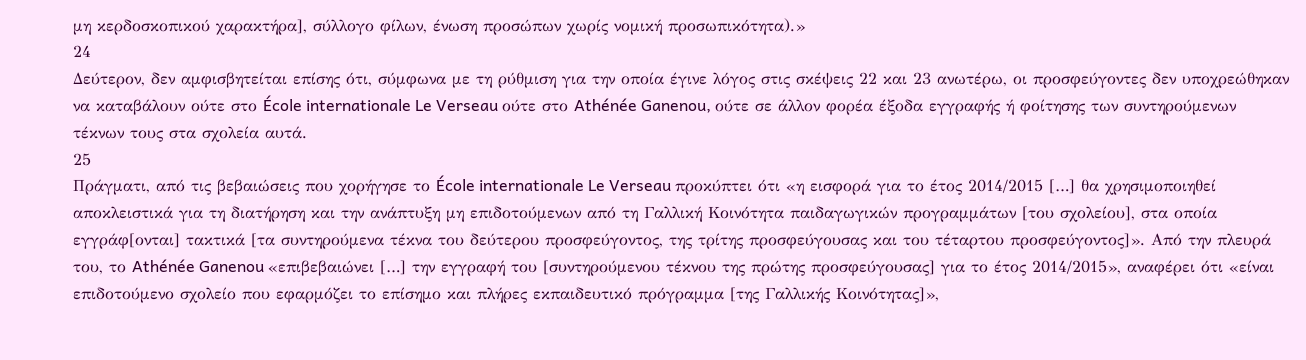μη κερδοσκοπικού χαρακτήρα], σύλλογο φίλων, ένωση προσώπων χωρίς νομική προσωπικότητα).»
24
Δεύτερον, δεν αμφισβητείται επίσης ότι, σύμφωνα με τη ρύθμιση για την οποία έγινε λόγος στις σκέψεις 22 και 23 ανωτέρω, οι προσφεύγοντες δεν υποχρεώθηκαν να καταβάλουν ούτε στο École internationale Le Verseau ούτε στο Athénée Ganenou, ούτε σε άλλον φορέα έξοδα εγγραφής ή φοίτησης των συντηρούμενων τέκνων τους στα σχολεία αυτά.
25
Πράγματι, από τις βεβαιώσεις που χορήγησε το École internationale Le Verseau προκύπτει ότι «η εισφορά για το έτος 2014/2015 […] θα χρησιμοποιηθεί αποκλειστικά για τη διατήρηση και την ανάπτυξη μη επιδοτούμενων από τη Γαλλική Κοινότητα παιδαγωγικών προγραμμάτων [του σχολείου], στα οποία εγγράφ[ονται] τακτικά [τα συντηρούμενα τέκνα του δεύτερου προσφεύγοντος, της τρίτης προσφεύγουσας και του τέταρτου προσφεύγοντος]». Από την πλευρά του, το Athénée Ganenou «επιβεβαιώνει […] την εγγραφή του [συντηρούμενου τέκνου της πρώτης προσφεύγουσας] για το έτος 2014/2015», αναφέρει ότι «είναι επιδοτούμενο σχολείο που εφαρμόζει το επίσημο και πλήρες εκπαιδευτικό πρόγραμμα [της Γαλλικής Κοινότητας]»,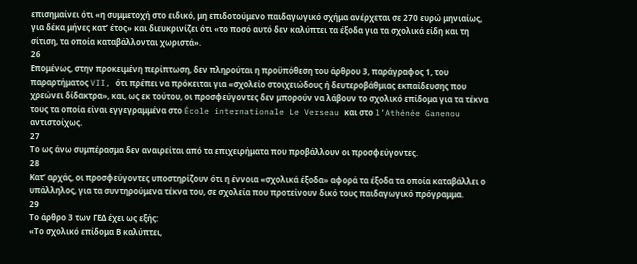επισημαίνει ότι «η συμμετοχή στο ειδικό, μη επιδοτούμενο παιδαγωγικό σχήμα ανέρχεται σε 270 ευρώ μηνιαίως, για δέκα μήνες κατ’ έτος» και διευκρινίζει ότι «το ποσό αυτό δεν καλύπτει τα έξοδα για τα σχολικά είδη και τη σίτιση, τα οποία καταβάλλονται χωριστά».
26
Επομένως, στην προκειμένη περίπτωση, δεν πληρούται η προϋπόθεση του άρθρου 3, παράγραφος 1, του παραρτήματος VII, ότι πρέπει να πρόκειται για «σχολείο στοιχειώδους ή δευτεροβάθμιας εκπαίδευσης που χρεώνει δίδακτρα», και, ως εκ τούτου, οι προσφεύγοντες δεν μπορούν να λάβουν το σχολικό επίδομα για τα τέκνα τους τα οποία είναι εγγεγραμμένα στο École internationale Le Verseau και στο l’Athénée Ganenou αντιστοίχως.
27
Το ως άνω συμπέρασμα δεν αναιρείται από τα επιχειρήματα που προβάλλουν οι προσφεύγοντες.
28
Κατ’ αρχάς, οι προσφεύγοντες υποστηρίζουν ότι η έννοια «σχολικά έξοδα» αφορά τα έξοδα τα οποία καταβάλλει ο υπάλληλος, για τα συντηρούμενα τέκνα του, σε σχολεία που προτείνουν δικό τους παιδαγωγικό πρόγραμμα.
29
Το άρθρο 3 των ΓΕΔ έχει ως εξής:
«Το σχολικό επίδομα Β καλύπτει,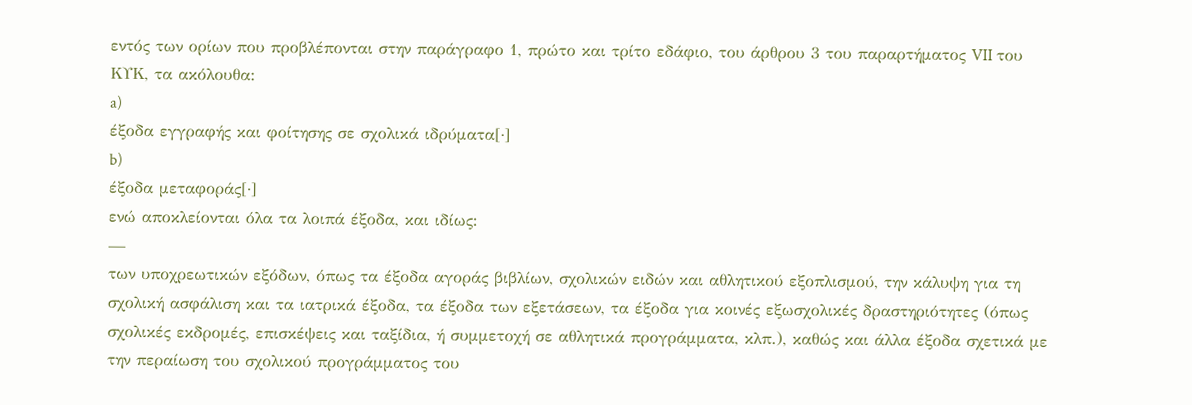εντός των ορίων που προβλέπονται στην παράγραφο 1, πρώτο και τρίτο εδάφιο, του άρθρου 3 του παραρτήματος VII του ΚΥΚ, τα ακόλουθα:
a)
έξοδα εγγραφής και φοίτησης σε σχολικά ιδρύματα[·]
b)
έξοδα μεταφοράς[·]
ενώ αποκλείονται όλα τα λοιπά έξοδα, και ιδίως:
—
των υποχρεωτικών εξόδων, όπως τα έξοδα αγοράς βιβλίων, σχολικών ειδών και αθλητικού εξοπλισμού, την κάλυψη για τη σχολική ασφάλιση και τα ιατρικά έξοδα, τα έξοδα των εξετάσεων, τα έξοδα για κοινές εξωσχολικές δραστηριότητες (όπως σχολικές εκδρομές, επισκέψεις και ταξίδια, ή συμμετοχή σε αθλητικά προγράμματα, κλπ.), καθώς και άλλα έξοδα σχετικά με την περαίωση του σχολικού προγράμματος του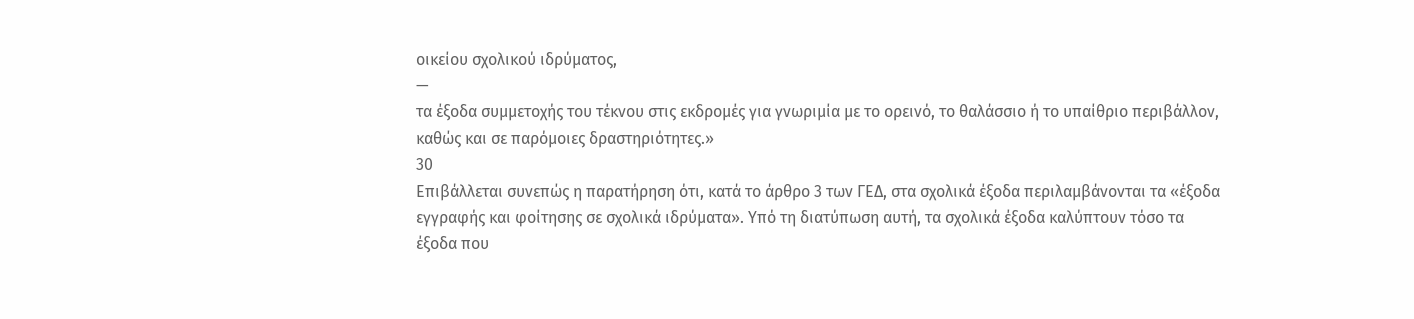οικείου σχολικού ιδρύματος,
—
τα έξοδα συμμετοχής του τέκνου στις εκδρομές για γνωριμία με το ορεινό, το θαλάσσιο ή το υπαίθριο περιβάλλον, καθώς και σε παρόμοιες δραστηριότητες.»
30
Επιβάλλεται συνεπώς η παρατήρηση ότι, κατά το άρθρο 3 των ΓΕΔ, στα σχολικά έξοδα περιλαμβάνονται τα «έξοδα εγγραφής και φοίτησης σε σχολικά ιδρύματα». Υπό τη διατύπωση αυτή, τα σχολικά έξοδα καλύπτουν τόσο τα έξοδα που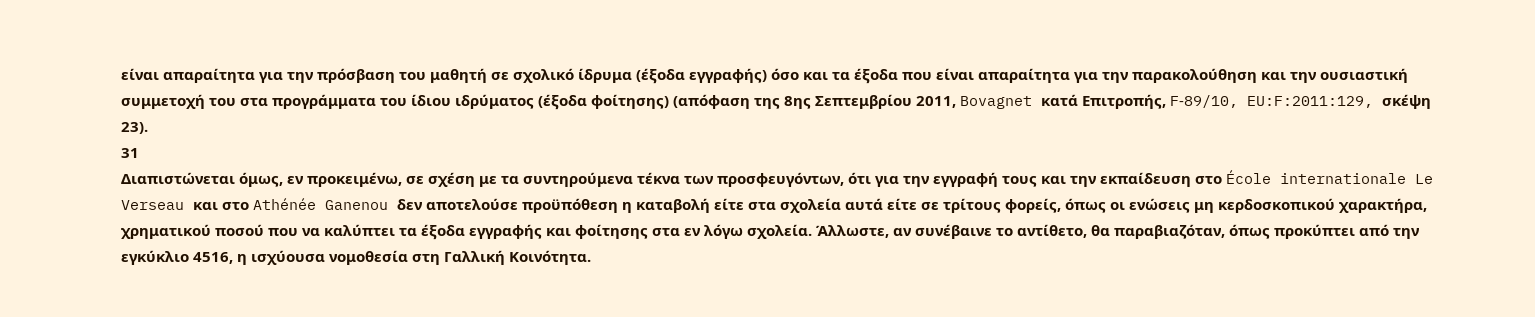είναι απαραίτητα για την πρόσβαση του μαθητή σε σχολικό ίδρυμα (έξοδα εγγραφής) όσο και τα έξοδα που είναι απαραίτητα για την παρακολούθηση και την ουσιαστική συμμετοχή του στα προγράμματα του ίδιου ιδρύματος (έξοδα φοίτησης) (απόφαση της 8ης Σεπτεμβρίου 2011, Bovagnet κατά Επιτροπής, F‑89/10, EU:F:2011:129, σκέψη 23).
31
Διαπιστώνεται όμως, εν προκειμένω, σε σχέση με τα συντηρούμενα τέκνα των προσφευγόντων, ότι για την εγγραφή τους και την εκπαίδευση στο École internationale Le Verseau και στο Athénée Ganenou δεν αποτελούσε προϋπόθεση η καταβολή είτε στα σχολεία αυτά είτε σε τρίτους φορείς, όπως οι ενώσεις μη κερδοσκοπικού χαρακτήρα, χρηματικού ποσού που να καλύπτει τα έξοδα εγγραφής και φοίτησης στα εν λόγω σχολεία. Άλλωστε, αν συνέβαινε το αντίθετο, θα παραβιαζόταν, όπως προκύπτει από την εγκύκλιο 4516, η ισχύουσα νομοθεσία στη Γαλλική Κοινότητα.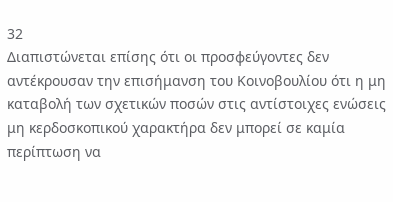32
Διαπιστώνεται επίσης ότι οι προσφεύγοντες δεν αντέκρουσαν την επισήμανση του Κοινοβουλίου ότι η μη καταβολή των σχετικών ποσών στις αντίστοιχες ενώσεις μη κερδοσκοπικού χαρακτήρα δεν μπορεί σε καμία περίπτωση να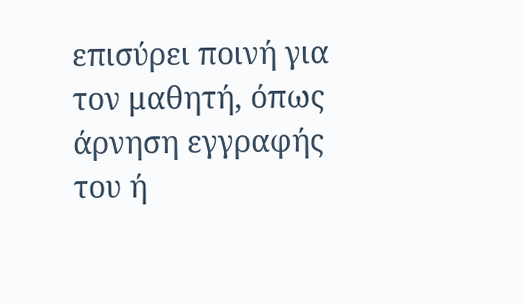επισύρει ποινή για τον μαθητή, όπως άρνηση εγγραφής του ή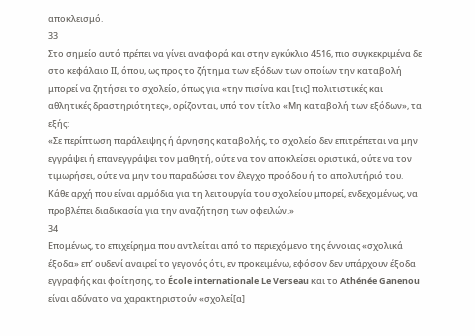αποκλεισμό.
33
Στο σημείο αυτό πρέπει να γίνει αναφορά και στην εγκύκλιο 4516, πιο συγκεκριμένα δε στο κεφάλαιο ΙΙ, όπου, ως προς το ζήτημα των εξόδων των οποίων την καταβολή μπορεί να ζητήσει το σχολείο, όπως για «την πισίνα και [τις] πολιτιστικές και αθλητικές δραστηριότητες», ορίζονται, υπό τον τίτλο «Μη καταβολή των εξόδων», τα εξής:
«Σε περίπτωση παράλειψης ή άρνησης καταβολής, το σχολείο δεν επιτρέπεται να μην εγγράψει ή επανεγγράψει τον μαθητή, ούτε να τον αποκλείσει οριστικά, ούτε να τον τιμωρήσει, ούτε να μην του παραδώσει τον έλεγχο προόδου ή το απολυτήριό του. Κάθε αρχή που είναι αρμόδια για τη λειτουργία του σχολείου μπορεί, ενδεχομένως, να προβλέπει διαδικασία για την αναζήτηση των οφειλών.»
34
Επομένως, το επιχείρημα που αντλείται από το περιεχόμενο της έννοιας «σχολικά έξοδα» επ’ ουδενί αναιρεί το γεγονός ότι, εν προκειμένω, εφόσον δεν υπάρχουν έξοδα εγγραφής και φοίτησης, το École internationale Le Verseau και το Athénée Ganenou είναι αδύνατο να χαρακτηριστούν «σχολεί[α]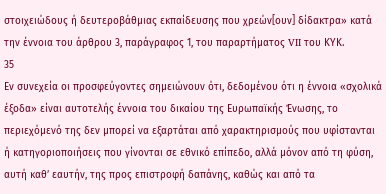στοιχειώδους ή δευτεροβάθμιας εκπαίδευσης που χρεών[ουν] δίδακτρα» κατά την έννοια του άρθρου 3, παράγραφος 1, του παραρτήματος VII του ΚΥΚ.
35
Εν συνεχεία οι προσφεύγοντες σημειώνουν ότι, δεδομένου ότι η έννοια «σχολικά έξοδα» είναι αυτοτελής έννοια του δικαίου της Ευρωπαϊκής Ένωσης, το περιεχόμενό της δεν μπορεί να εξαρτάται από χαρακτηρισμούς που υφίστανται ή κατηγοριοποιήσεις που γίνονται σε εθνικό επίπεδο, αλλά μόνον από τη φύση, αυτή καθ’ εαυτήν, της προς επιστροφή δαπάνης, καθώς και από τα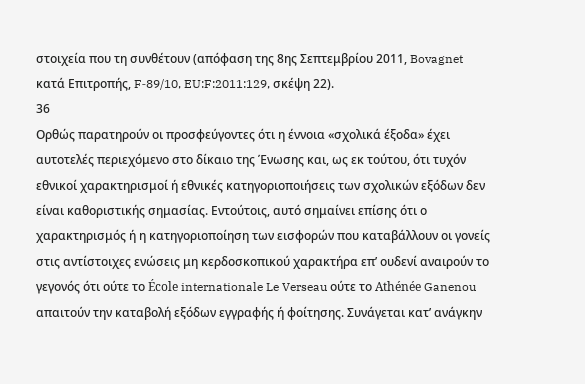στοιχεία που τη συνθέτουν (απόφαση της 8ης Σεπτεμβρίου 2011, Bovagnet κατά Επιτροπής, F‑89/10, EU:F:2011:129, σκέψη 22).
36
Ορθώς παρατηρούν οι προσφεύγοντες ότι η έννοια «σχολικά έξοδα» έχει αυτοτελές περιεχόμενο στο δίκαιο της Ένωσης και, ως εκ τούτου, ότι τυχόν εθνικοί χαρακτηρισμοί ή εθνικές κατηγοριοποιήσεις των σχολικών εξόδων δεν είναι καθοριστικής σημασίας. Εντούτοις, αυτό σημαίνει επίσης ότι ο χαρακτηρισμός ή η κατηγοριοποίηση των εισφορών που καταβάλλουν οι γονείς στις αντίστοιχες ενώσεις μη κερδοσκοπικού χαρακτήρα επ’ ουδενί αναιρούν το γεγονός ότι ούτε το École internationale Le Verseau ούτε το Athénée Ganenou απαιτούν την καταβολή εξόδων εγγραφής ή φοίτησης. Συνάγεται κατ’ ανάγκην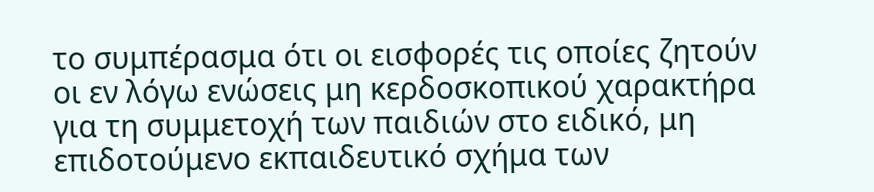το συμπέρασμα ότι οι εισφορές τις οποίες ζητούν οι εν λόγω ενώσεις μη κερδοσκοπικού χαρακτήρα για τη συμμετοχή των παιδιών στο ειδικό, μη επιδοτούμενο εκπαιδευτικό σχήμα των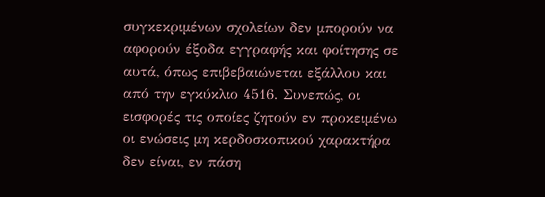συγκεκριμένων σχολείων δεν μπορούν να αφορούν έξοδα εγγραφής και φοίτησης σε αυτά, όπως επιβεβαιώνεται εξάλλου και από την εγκύκλιο 4516. Συνεπώς, οι εισφορές τις οποίες ζητούν εν προκειμένω οι ενώσεις μη κερδοσκοπικού χαρακτήρα δεν είναι, εν πάση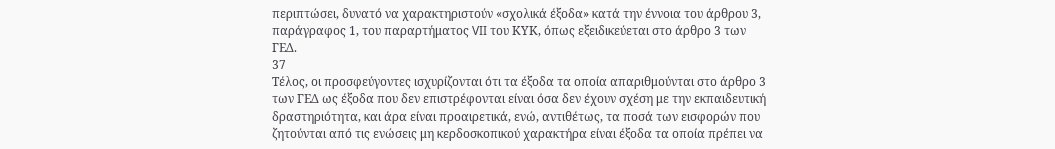περιπτώσει, δυνατό να χαρακτηριστούν «σχολικά έξοδα» κατά την έννοια του άρθρου 3, παράγραφος 1, του παραρτήματος VII του ΚΥΚ, όπως εξειδικεύεται στο άρθρο 3 των ΓΕΔ.
37
Τέλος, οι προσφεύγοντες ισχυρίζονται ότι τα έξοδα τα οποία απαριθμούνται στο άρθρο 3 των ΓΕΔ ως έξοδα που δεν επιστρέφονται είναι όσα δεν έχουν σχέση με την εκπαιδευτική δραστηριότητα, και άρα είναι προαιρετικά, ενώ, αντιθέτως, τα ποσά των εισφορών που ζητούνται από τις ενώσεις μη κερδοσκοπικού χαρακτήρα είναι έξοδα τα οποία πρέπει να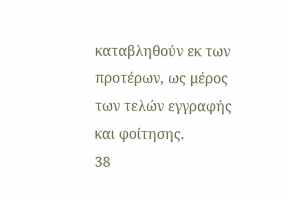καταβληθούν εκ των προτέρων, ως μέρος των τελών εγγραφής και φοίτησης.
38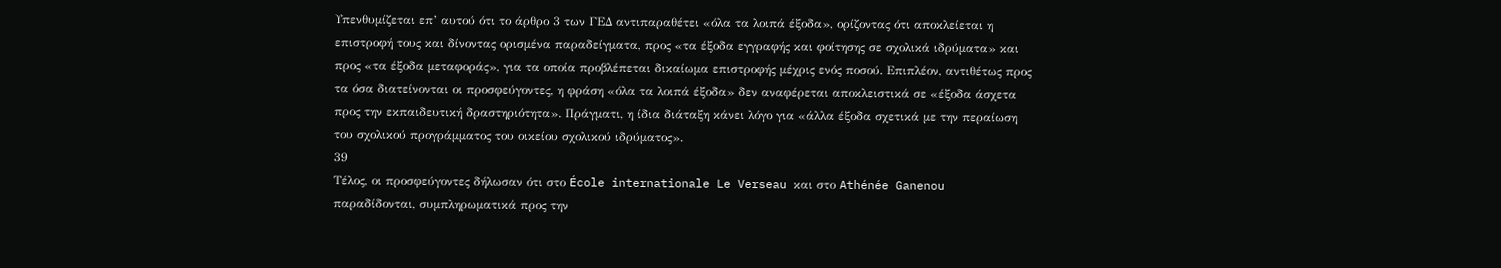Υπενθυμίζεται επ’ αυτού ότι το άρθρο 3 των ΓΕΔ αντιπαραθέτει «όλα τα λοιπά έξοδα», ορίζοντας ότι αποκλείεται η επιστροφή τους και δίνοντας ορισμένα παραδείγματα, προς «τα έξοδα εγγραφής και φοίτησης σε σχολικά ιδρύματα» και προς «τα έξοδα μεταφοράς», για τα οποία προβλέπεται δικαίωμα επιστροφής μέχρις ενός ποσού. Επιπλέον, αντιθέτως προς τα όσα διατείνονται οι προσφεύγοντες, η φράση «όλα τα λοιπά έξοδα» δεν αναφέρεται αποκλειστικά σε «έξοδα άσχετα προς την εκπαιδευτική δραστηριότητα». Πράγματι, η ίδια διάταξη κάνει λόγο για «άλλα έξοδα σχετικά με την περαίωση του σχολικού προγράμματος του οικείου σχολικού ιδρύματος».
39
Τέλος, οι προσφεύγοντες δήλωσαν ότι στο École internationale Le Verseau και στο Athénée Ganenou παραδίδονται, συμπληρωματικά προς την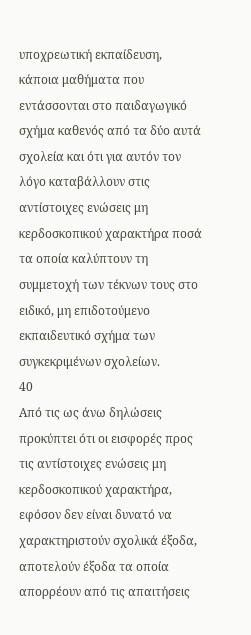υποχρεωτική εκπαίδευση, κάποια μαθήματα που εντάσσονται στο παιδαγωγικό σχήμα καθενός από τα δύο αυτά σχολεία και ότι για αυτόν τον λόγο καταβάλλουν στις αντίστοιχες ενώσεις μη κερδοσκοπικού χαρακτήρα ποσά τα οποία καλύπτουν τη συμμετοχή των τέκνων τους στο ειδικό, μη επιδοτούμενο εκπαιδευτικό σχήμα των συγκεκριμένων σχολείων.
40
Από τις ως άνω δηλώσεις προκύπτει ότι οι εισφορές προς τις αντίστοιχες ενώσεις μη κερδοσκοπικού χαρακτήρα, εφόσον δεν είναι δυνατό να χαρακτηριστούν σχολικά έξοδα, αποτελούν έξοδα τα οποία απορρέουν από τις απαιτήσεις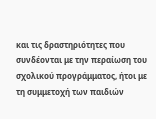και τις δραστηριότητες που συνδέονται με την περαίωση του σχολικού προγράμματος, ήτοι με τη συμμετοχή των παιδιών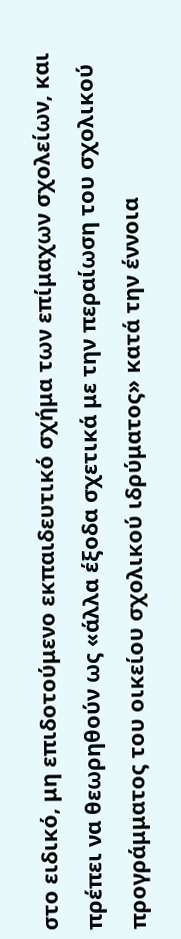στο ειδικό, μη επιδοτούμενο εκπαιδευτικό σχήμα των επίμαχων σχολείων, και πρέπει να θεωρηθούν ως «άλλα έξοδα σχετικά με την περαίωση του σχολικού προγράμματος του οικείου σχολικού ιδρύματος» κατά την έννοια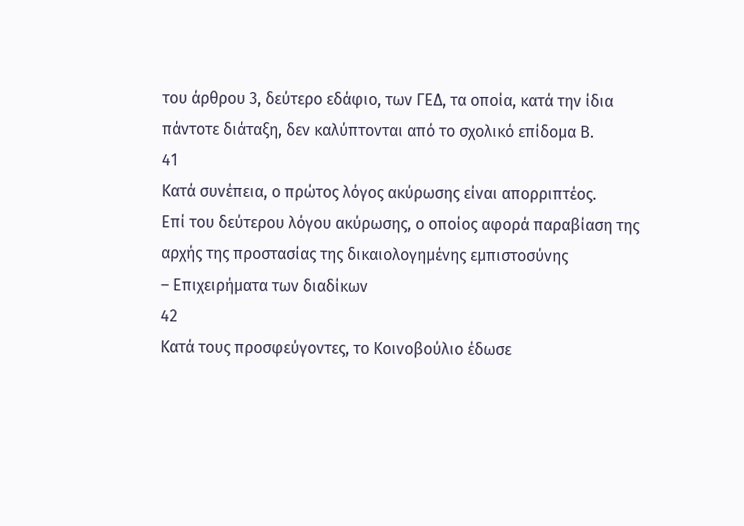του άρθρου 3, δεύτερο εδάφιο, των ΓΕΔ, τα οποία, κατά την ίδια πάντοτε διάταξη, δεν καλύπτονται από το σχολικό επίδομα Β.
41
Κατά συνέπεια, ο πρώτος λόγος ακύρωσης είναι απορριπτέος.
Επί του δεύτερου λόγου ακύρωσης, ο οποίος αφορά παραβίαση της αρχής της προστασίας της δικαιολογημένης εμπιστοσύνης
– Επιχειρήματα των διαδίκων
42
Κατά τους προσφεύγοντες, το Κοινοβούλιο έδωσε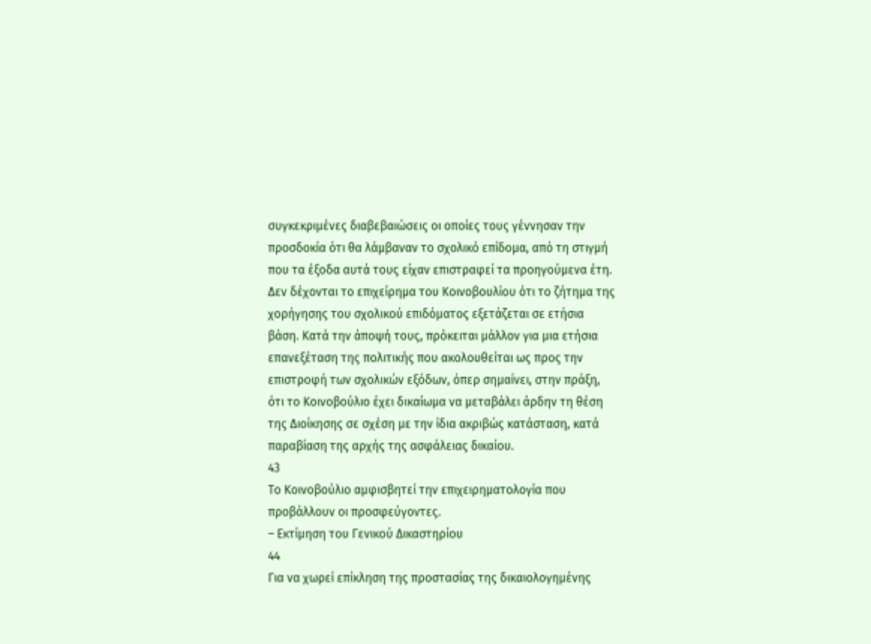συγκεκριμένες διαβεβαιώσεις οι οποίες τους γέννησαν την προσδοκία ότι θα λάμβαναν το σχολικό επίδομα, από τη στιγμή που τα έξοδα αυτά τους είχαν επιστραφεί τα προηγούμενα έτη. Δεν δέχονται το επιχείρημα του Κοινοβουλίου ότι το ζήτημα της χορήγησης του σχολικού επιδόματος εξετάζεται σε ετήσια βάση. Κατά την άποψή τους, πρόκειται μάλλον για μια ετήσια επανεξέταση της πολιτικής που ακολουθείται ως προς την επιστροφή των σχολικών εξόδων, όπερ σημαίνει, στην πράξη, ότι το Κοινοβούλιο έχει δικαίωμα να μεταβάλει άρδην τη θέση της Διοίκησης σε σχέση με την ίδια ακριβώς κατάσταση, κατά παραβίαση της αρχής της ασφάλειας δικαίου.
43
Το Κοινοβούλιο αμφισβητεί την επιχειρηματολογία που προβάλλουν οι προσφεύγοντες.
– Εκτίμηση του Γενικού Δικαστηρίου
44
Για να χωρεί επίκληση της προστασίας της δικαιολογημένης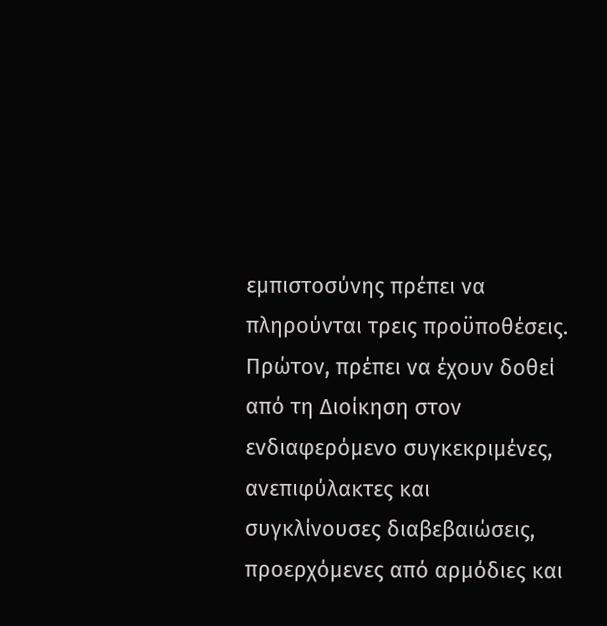εμπιστοσύνης πρέπει να πληρούνται τρεις προϋποθέσεις. Πρώτον, πρέπει να έχουν δοθεί από τη Διοίκηση στον ενδιαφερόμενο συγκεκριμένες, ανεπιφύλακτες και συγκλίνουσες διαβεβαιώσεις, προερχόμενες από αρμόδιες και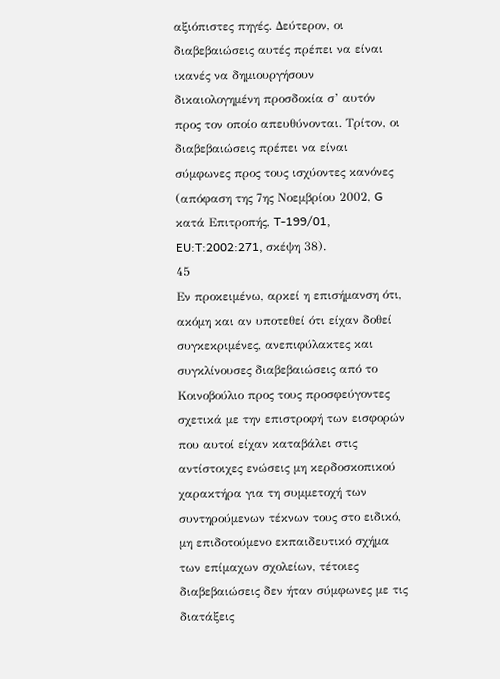αξιόπιστες πηγές. Δεύτερον, οι διαβεβαιώσεις αυτές πρέπει να είναι ικανές να δημιουργήσουν δικαιολογημένη προσδοκία σ’ αυτόν προς τον οποίο απευθύνονται. Τρίτον, οι διαβεβαιώσεις πρέπει να είναι σύμφωνες προς τους ισχύοντες κανόνες (απόφαση της 7ης Νοεμβρίου 2002, G κατά Επιτροπής, T-199/01, EU:T:2002:271, σκέψη 38).
45
Εν προκειμένω, αρκεί η επισήμανση ότι, ακόμη και αν υποτεθεί ότι είχαν δοθεί συγκεκριμένες, ανεπιφύλακτες και συγκλίνουσες διαβεβαιώσεις από το Κοινοβούλιο προς τους προσφεύγοντες σχετικά με την επιστροφή των εισφορών που αυτοί είχαν καταβάλει στις αντίστοιχες ενώσεις μη κερδοσκοπικού χαρακτήρα για τη συμμετοχή των συντηρούμενων τέκνων τους στο ειδικό, μη επιδοτούμενο εκπαιδευτικό σχήμα των επίμαχων σχολείων, τέτοιες διαβεβαιώσεις δεν ήταν σύμφωνες με τις διατάξεις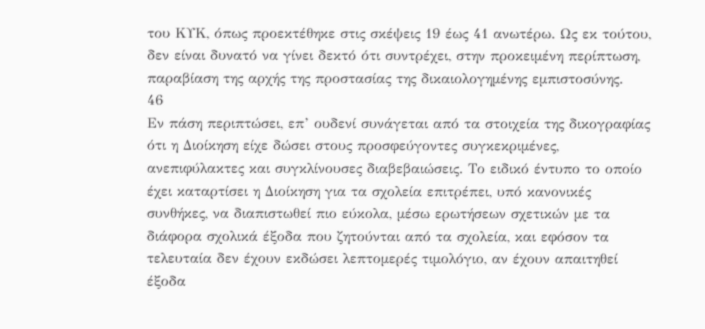του ΚΥΚ, όπως προεκτέθηκε στις σκέψεις 19 έως 41 ανωτέρω. Ως εκ τούτου, δεν είναι δυνατό να γίνει δεκτό ότι συντρέχει, στην προκειμένη περίπτωση, παραβίαση της αρχής της προστασίας της δικαιολογημένης εμπιστοσύνης.
46
Εν πάση περιπτώσει, επ’ ουδενί συνάγεται από τα στοιχεία της δικογραφίας ότι η Διοίκηση είχε δώσει στους προσφεύγοντες συγκεκριμένες, ανεπιφύλακτες και συγκλίνουσες διαβεβαιώσεις. Το ειδικό έντυπο το οποίο έχει καταρτίσει η Διοίκηση για τα σχολεία επιτρέπει, υπό κανονικές συνθήκες, να διαπιστωθεί πιο εύκολα, μέσω ερωτήσεων σχετικών με τα διάφορα σχολικά έξοδα που ζητούνται από τα σχολεία, και εφόσον τα τελευταία δεν έχουν εκδώσει λεπτομερές τιμολόγιο, αν έχουν απαιτηθεί έξοδα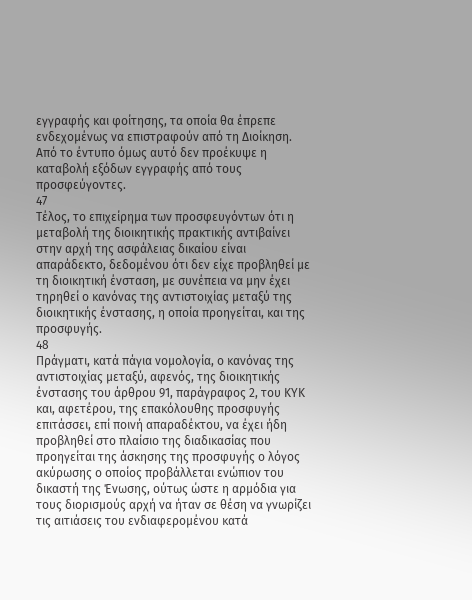εγγραφής και φοίτησης, τα οποία θα έπρεπε ενδεχομένως να επιστραφούν από τη Διοίκηση. Από το έντυπο όμως αυτό δεν προέκυψε η καταβολή εξόδων εγγραφής από τους προσφεύγοντες.
47
Τέλος, το επιχείρημα των προσφευγόντων ότι η μεταβολή της διοικητικής πρακτικής αντιβαίνει στην αρχή της ασφάλειας δικαίου είναι απαράδεκτο, δεδομένου ότι δεν είχε προβληθεί με τη διοικητική ένσταση, με συνέπεια να μην έχει τηρηθεί ο κανόνας της αντιστοιχίας μεταξύ της διοικητικής ένστασης, η οποία προηγείται, και της προσφυγής.
48
Πράγματι, κατά πάγια νομολογία, ο κανόνας της αντιστοιχίας μεταξύ, αφενός, της διοικητικής ένστασης του άρθρου 91, παράγραφος 2, του ΚΥΚ και, αφετέρου, της επακόλουθης προσφυγής επιτάσσει, επί ποινή απαραδέκτου, να έχει ήδη προβληθεί στο πλαίσιο της διαδικασίας που προηγείται της άσκησης της προσφυγής ο λόγος ακύρωσης ο οποίος προβάλλεται ενώπιον του δικαστή της Ένωσης, ούτως ώστε η αρμόδια για τους διορισμούς αρχή να ήταν σε θέση να γνωρίζει τις αιτιάσεις του ενδιαφερομένου κατά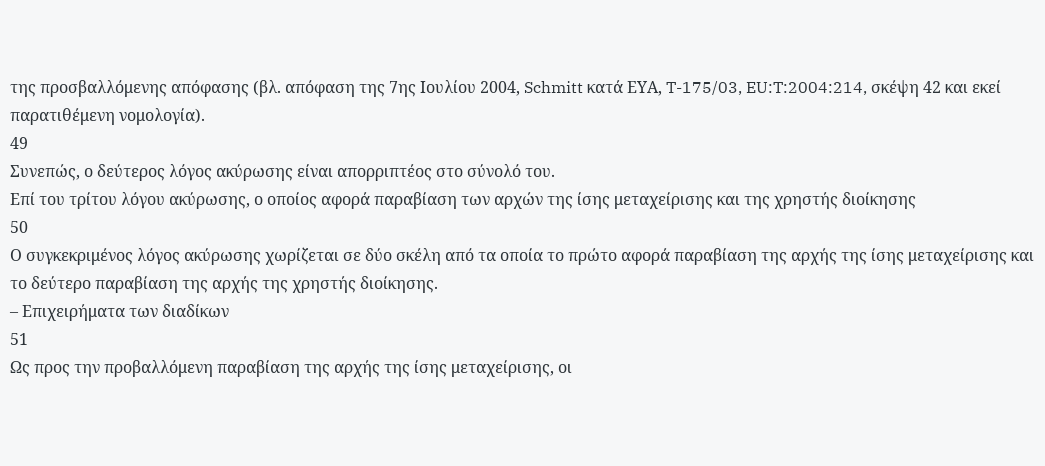της προσβαλλόμενης απόφασης (βλ. απόφαση της 7ης Ιουλίου 2004, Schmitt κατά ΕΥΑ, T-175/03, EU:T:2004:214, σκέψη 42 και εκεί παρατιθέμενη νομολογία).
49
Συνεπώς, ο δεύτερος λόγος ακύρωσης είναι απορριπτέος στο σύνολό του.
Επί του τρίτου λόγου ακύρωσης, ο οποίος αφορά παραβίαση των αρχών της ίσης μεταχείρισης και της χρηστής διοίκησης
50
Ο συγκεκριμένος λόγος ακύρωσης χωρίζεται σε δύο σκέλη από τα οποία το πρώτο αφορά παραβίαση της αρχής της ίσης μεταχείρισης και το δεύτερο παραβίαση της αρχής της χρηστής διοίκησης.
– Επιχειρήματα των διαδίκων
51
Ως προς την προβαλλόμενη παραβίαση της αρχής της ίσης μεταχείρισης, οι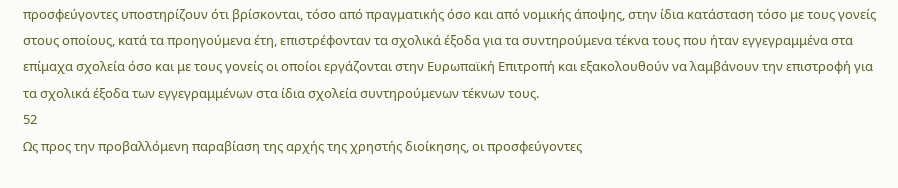προσφεύγοντες υποστηρίζουν ότι βρίσκονται, τόσο από πραγματικής όσο και από νομικής άποψης, στην ίδια κατάσταση τόσο με τους γονείς στους οποίους, κατά τα προηγούμενα έτη, επιστρέφονταν τα σχολικά έξοδα για τα συντηρούμενα τέκνα τους που ήταν εγγεγραμμένα στα επίμαχα σχολεία όσο και με τους γονείς οι οποίοι εργάζονται στην Ευρωπαϊκή Επιτροπή και εξακολουθούν να λαμβάνουν την επιστροφή για τα σχολικά έξοδα των εγγεγραμμένων στα ίδια σχολεία συντηρούμενων τέκνων τους.
52
Ως προς την προβαλλόμενη παραβίαση της αρχής της χρηστής διοίκησης, οι προσφεύγοντες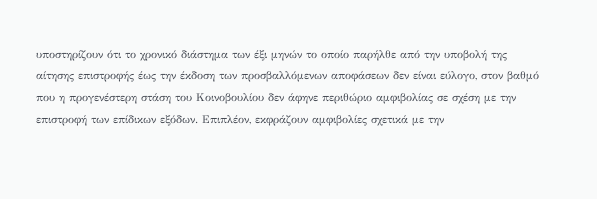υποστηρίζουν ότι το χρονικό διάστημα των έξι μηνών το οποίο παρήλθε από την υποβολή της αίτησης επιστροφής έως την έκδοση των προσβαλλόμενων αποφάσεων δεν είναι εύλογο, στον βαθμό που η προγενέστερη στάση του Κοινοβουλίου δεν άφηνε περιθώριο αμφιβολίας σε σχέση με την επιστροφή των επίδικων εξόδων. Επιπλέον, εκφράζουν αμφιβολίες σχετικά με την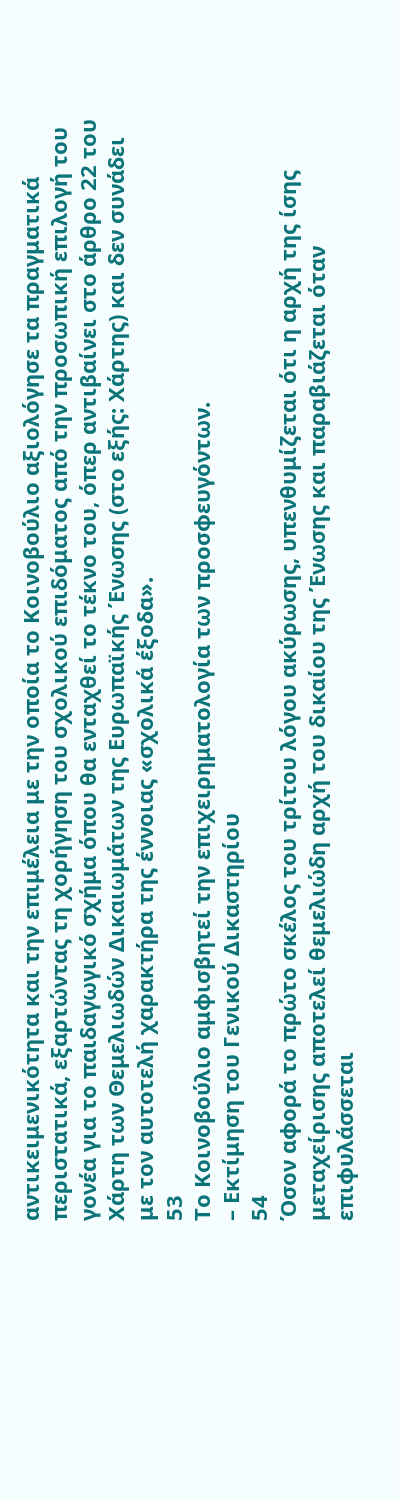αντικειμενικότητα και την επιμέλεια με την οποία το Κοινοβούλιο αξιολόγησε τα πραγματικά περιστατικά, εξαρτώντας τη χορήγηση του σχολικού επιδόματος από την προσωπική επιλογή του γονέα για το παιδαγωγικό σχήμα όπου θα ενταχθεί το τέκνο του, όπερ αντιβαίνει στο άρθρο 22 του Χάρτη των Θεμελιωδών Δικαιωμάτων της Ευρωπαϊκής Ένωσης (στο εξής: Χάρτης) και δεν συνάδει με τον αυτοτελή χαρακτήρα της έννοιας «σχολικά έξοδα».
53
Το Κοινοβούλιο αμφισβητεί την επιχειρηματολογία των προσφευγόντων.
– Εκτίμηση του Γενικού Δικαστηρίου
54
Όσον αφορά το πρώτο σκέλος του τρίτου λόγου ακύρωσης, υπενθυμίζεται ότι η αρχή της ίσης μεταχείρισης αποτελεί θεμελιώδη αρχή του δικαίου της Ένωσης και παραβιάζεται όταν επιφυλάσσεται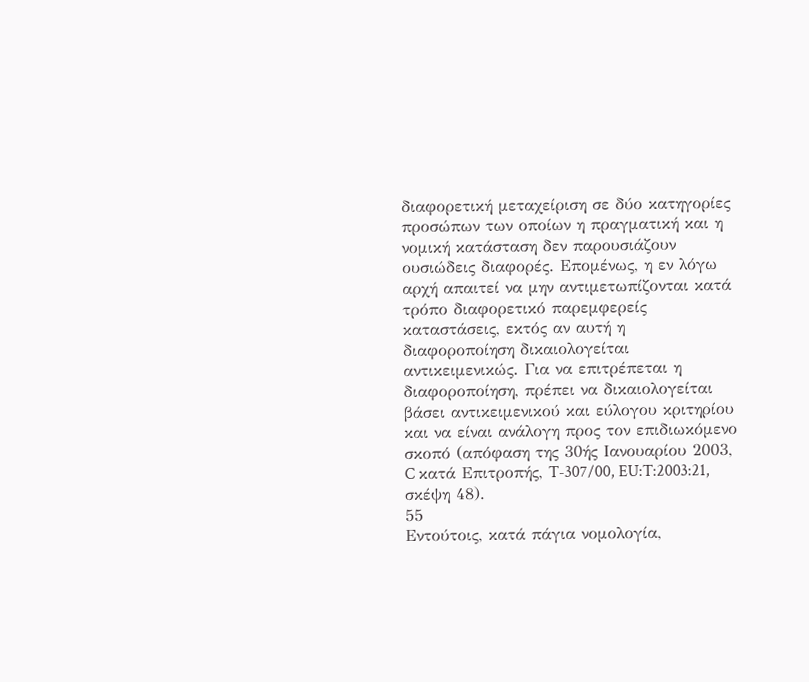διαφορετική μεταχείριση σε δύο κατηγορίες προσώπων των οποίων η πραγματική και η νομική κατάσταση δεν παρουσιάζουν ουσιώδεις διαφορές. Επομένως, η εν λόγω αρχή απαιτεί να μην αντιμετωπίζονται κατά τρόπο διαφορετικό παρεμφερείς καταστάσεις, εκτός αν αυτή η διαφοροποίηση δικαιολογείται αντικειμενικώς. Για να επιτρέπεται η διαφοροποίηση, πρέπει να δικαιολογείται βάσει αντικειμενικού και εύλογου κριτηρίου και να είναι ανάλογη προς τον επιδιωκόμενο σκοπό (απόφαση της 30ής Ιανουαρίου 2003, C κατά Επιτροπής, T-307/00, EU:T:2003:21, σκέψη 48).
55
Εντούτοις, κατά πάγια νομολογία,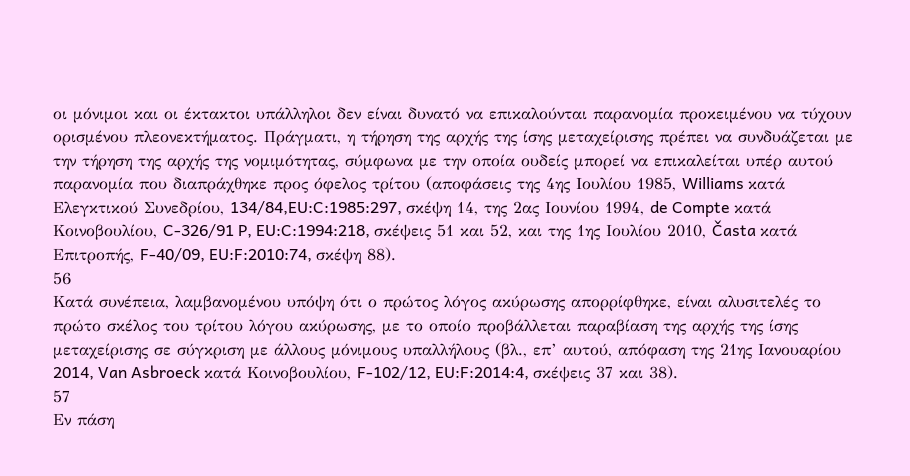οι μόνιμοι και οι έκτακτοι υπάλληλοι δεν είναι δυνατό να επικαλούνται παρανομία προκειμένου να τύχουν ορισμένου πλεονεκτήματος. Πράγματι, η τήρηση της αρχής της ίσης μεταχείρισης πρέπει να συνδυάζεται με την τήρηση της αρχής της νομιμότητας, σύμφωνα με την οποία ουδείς μπορεί να επικαλείται υπέρ αυτού παρανομία που διαπράχθηκε προς όφελος τρίτου (αποφάσεις της 4ης Ιουλίου 1985, Williams κατά Ελεγκτικού Συνεδρίου, 134/84,EU:C:1985:297, σκέψη 14, της 2ας Ιουνίου 1994, de Compte κατά Κοινοβουλίου, C-326/91 P, EU:C:1994:218, σκέψεις 51 και 52, και της 1ης Ιουλίου 2010, Časta κατά Επιτροπής, F-40/09, EU:F:2010:74, σκέψη 88).
56
Κατά συνέπεια, λαμβανομένου υπόψη ότι ο πρώτος λόγος ακύρωσης απορρίφθηκε, είναι αλυσιτελές το πρώτο σκέλος του τρίτου λόγου ακύρωσης, με το οποίο προβάλλεται παραβίαση της αρχής της ίσης μεταχείρισης σε σύγκριση με άλλους μόνιμους υπαλλήλους (βλ., επ’ αυτού, απόφαση της 21ης Ιανουαρίου 2014, Van Asbroeck κατά Κοινοβουλίου, F-102/12, EU:F:2014:4, σκέψεις 37 και 38).
57
Εν πάση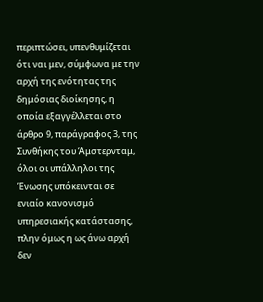περιπτώσει, υπενθυμίζεται ότι ναι μεν, σύμφωνα με την αρχή της ενότητας της δημόσιας διοίκησης, η οποία εξαγγέλλεται στο άρθρο 9, παράγραφος 3, της Συνθήκης του Άμστερνταμ, όλοι οι υπάλληλοι της Ένωσης υπόκεινται σε ενιαίο κανονισμό υπηρεσιακής κατάστασης, πλην όμως η ως άνω αρχή δεν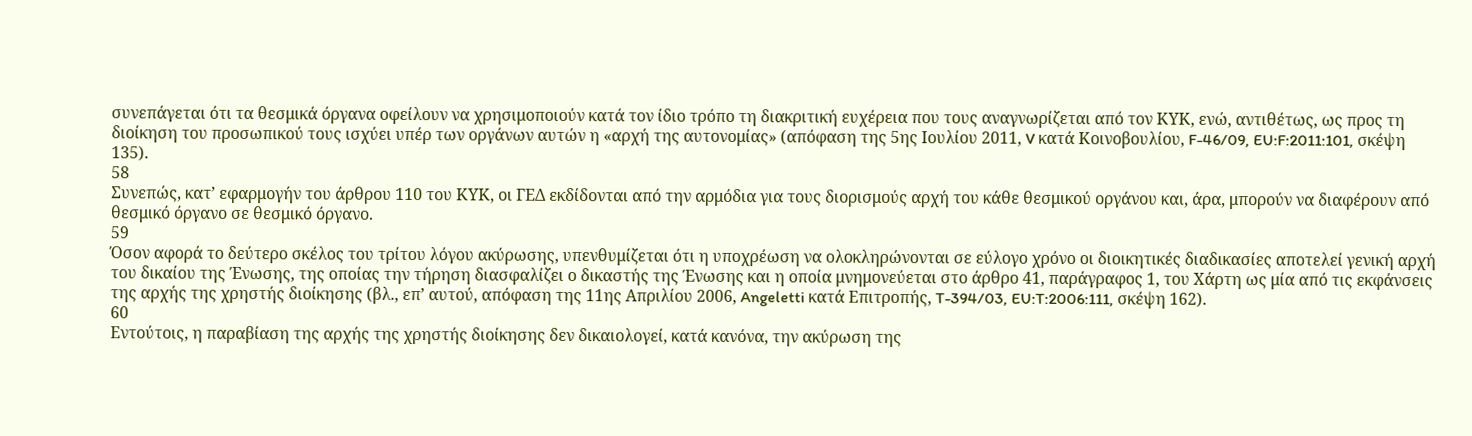συνεπάγεται ότι τα θεσμικά όργανα οφείλουν να χρησιμοποιούν κατά τον ίδιο τρόπο τη διακριτική ευχέρεια που τους αναγνωρίζεται από τον ΚΥΚ, ενώ, αντιθέτως, ως προς τη διοίκηση του προσωπικού τους ισχύει υπέρ των οργάνων αυτών η «αρχή της αυτονομίας» (απόφαση της 5ης Ιουλίου 2011, V κατά Κοινοβουλίου, F-46/09, EU:F:2011:101, σκέψη 135).
58
Συνεπώς, κατ’ εφαρμογήν του άρθρου 110 του ΚΥΚ, οι ΓΕΔ εκδίδονται από την αρμόδια για τους διορισμούς αρχή του κάθε θεσμικού οργάνου και, άρα, μπορούν να διαφέρουν από θεσμικό όργανο σε θεσμικό όργανο.
59
Όσον αφορά το δεύτερο σκέλος του τρίτου λόγου ακύρωσης, υπενθυμίζεται ότι η υποχρέωση να ολοκληρώνονται σε εύλογο χρόνο οι διοικητικές διαδικασίες αποτελεί γενική αρχή του δικαίου της Ένωσης, της οποίας την τήρηση διασφαλίζει ο δικαστής της Ένωσης και η οποία μνημονεύεται στο άρθρο 41, παράγραφος 1, του Χάρτη ως μία από τις εκφάνσεις της αρχής της χρηστής διοίκησης (βλ., επ’ αυτού, απόφαση της 11ης Απριλίου 2006, Angeletti κατά Επιτροπής, T-394/03, EU:T:2006:111, σκέψη 162).
60
Εντούτοις, η παραβίαση της αρχής της χρηστής διοίκησης δεν δικαιολογεί, κατά κανόνα, την ακύρωση της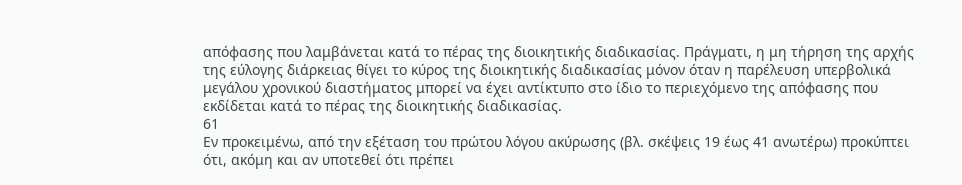απόφασης που λαμβάνεται κατά το πέρας της διοικητικής διαδικασίας. Πράγματι, η μη τήρηση της αρχής της εύλογης διάρκειας θίγει το κύρος της διοικητικής διαδικασίας μόνον όταν η παρέλευση υπερβολικά μεγάλου χρονικού διαστήματος μπορεί να έχει αντίκτυπο στο ίδιο το περιεχόμενο της απόφασης που εκδίδεται κατά το πέρας της διοικητικής διαδικασίας.
61
Εν προκειμένω, από την εξέταση του πρώτου λόγου ακύρωσης (βλ. σκέψεις 19 έως 41 ανωτέρω) προκύπτει ότι, ακόμη και αν υποτεθεί ότι πρέπει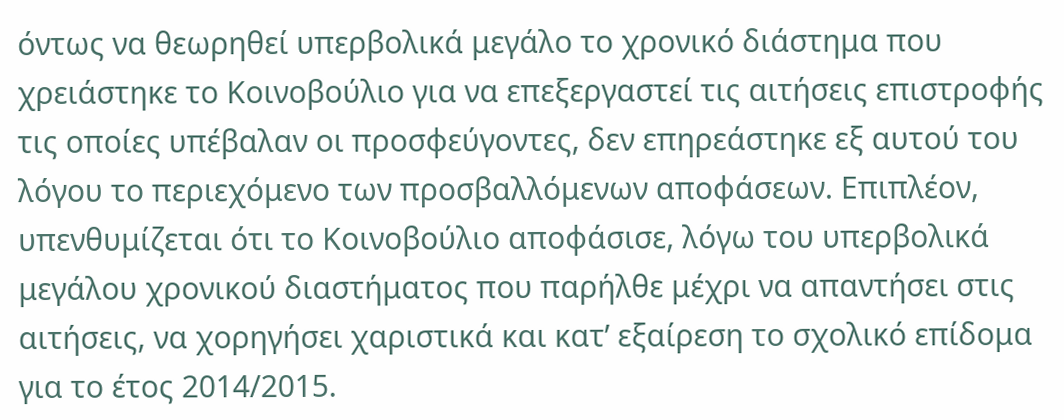όντως να θεωρηθεί υπερβολικά μεγάλο το χρονικό διάστημα που χρειάστηκε το Κοινοβούλιο για να επεξεργαστεί τις αιτήσεις επιστροφής τις οποίες υπέβαλαν οι προσφεύγοντες, δεν επηρεάστηκε εξ αυτού του λόγου το περιεχόμενο των προσβαλλόμενων αποφάσεων. Επιπλέον, υπενθυμίζεται ότι το Κοινοβούλιο αποφάσισε, λόγω του υπερβολικά μεγάλου χρονικού διαστήματος που παρήλθε μέχρι να απαντήσει στις αιτήσεις, να χορηγήσει χαριστικά και κατ’ εξαίρεση το σχολικό επίδομα για το έτος 2014/2015.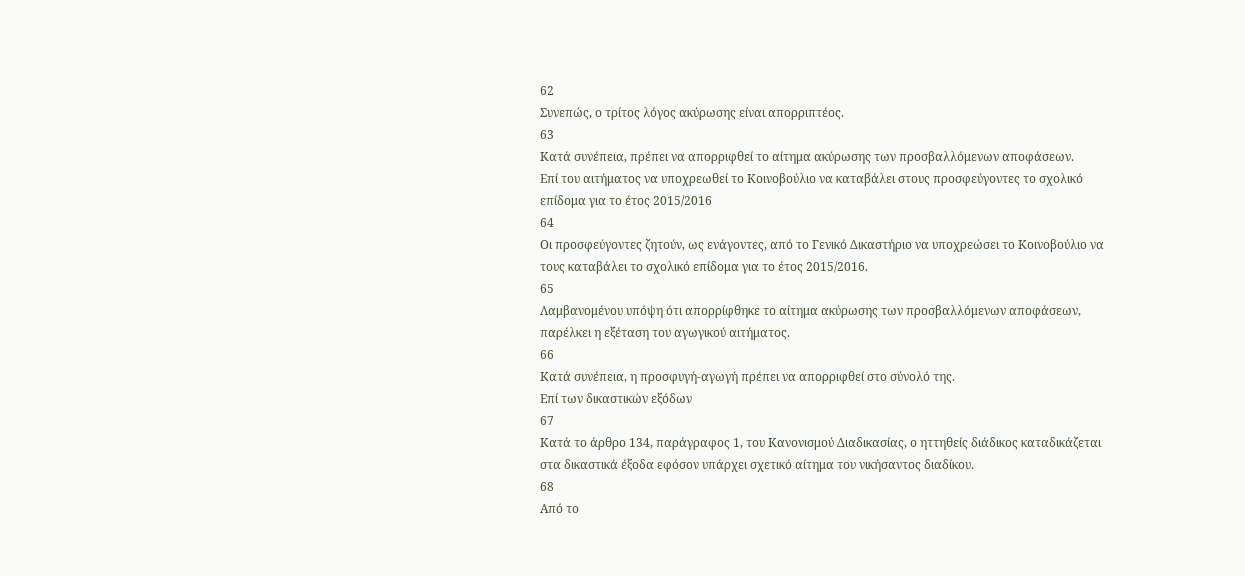62
Συνεπώς, ο τρίτος λόγος ακύρωσης είναι απορριπτέος.
63
Κατά συνέπεια, πρέπει να απορριφθεί το αίτημα ακύρωσης των προσβαλλόμενων αποφάσεων.
Επί του αιτήματος να υποχρεωθεί το Κοινοβούλιο να καταβάλει στους προσφεύγοντες το σχολικό επίδομα για το έτος 2015/2016
64
Οι προσφεύγοντες ζητούν, ως ενάγοντες, από το Γενικό Δικαστήριο να υποχρεώσει το Κοινοβούλιο να τους καταβάλει το σχολικό επίδομα για το έτος 2015/2016.
65
Λαμβανομένου υπόψη ότι απορρίφθηκε το αίτημα ακύρωσης των προσβαλλόμενων αποφάσεων, παρέλκει η εξέταση του αγωγικού αιτήματος.
66
Κατά συνέπεια, η προσφυγή-αγωγή πρέπει να απορριφθεί στο σύνολό της.
Επί των δικαστικών εξόδων
67
Κατά το άρθρο 134, παράγραφος 1, του Κανονισμού Διαδικασίας, ο ηττηθείς διάδικος καταδικάζεται στα δικαστικά έξοδα εφόσον υπάρχει σχετικό αίτημα του νικήσαντος διαδίκου.
68
Από το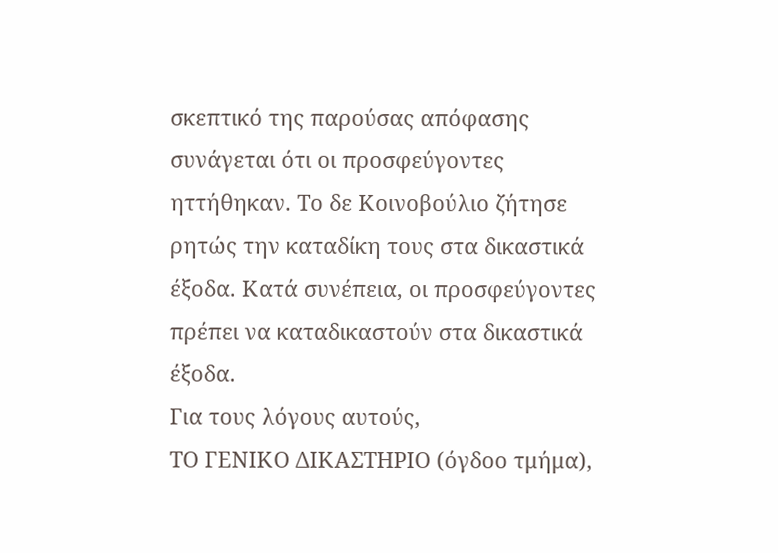σκεπτικό της παρούσας απόφασης συνάγεται ότι οι προσφεύγοντες ηττήθηκαν. Το δε Κοινοβούλιο ζήτησε ρητώς την καταδίκη τους στα δικαστικά έξοδα. Κατά συνέπεια, οι προσφεύγοντες πρέπει να καταδικαστούν στα δικαστικά έξοδα.
Για τους λόγους αυτούς,
ΤΟ ΓΕΝΙΚΟ ΔΙΚΑΣΤΗΡΙΟ (όγδοο τμήμα),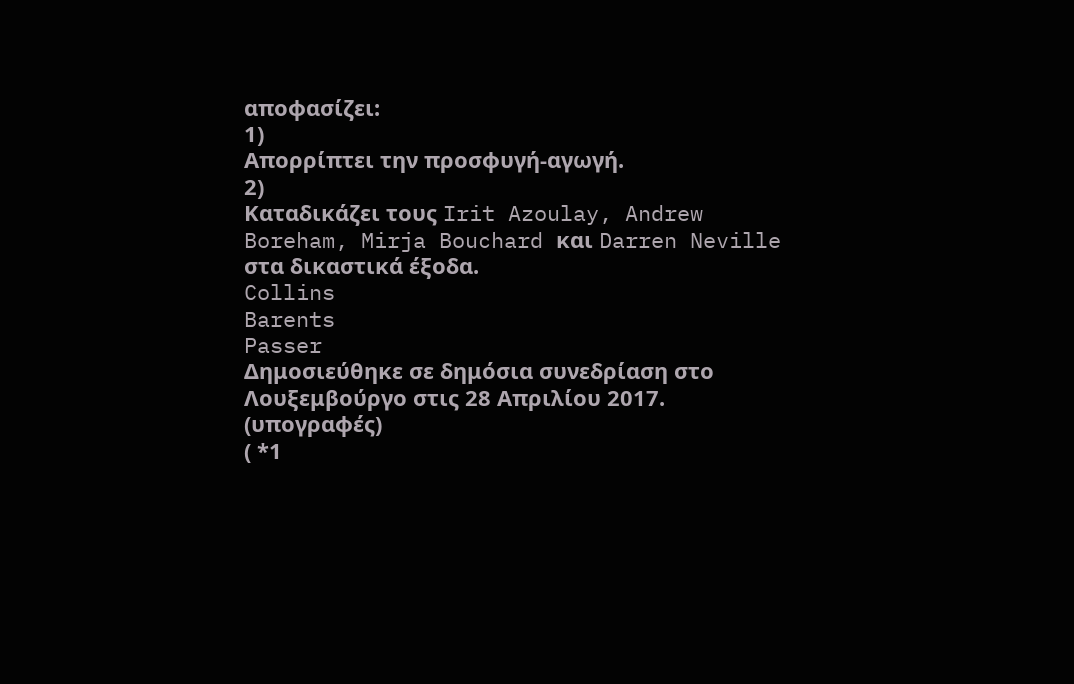αποφασίζει:
1)
Απορρίπτει την προσφυγή-αγωγή.
2)
Καταδικάζει τους Irit Azoulay, Andrew Boreham, Mirja Bouchard και Darren Neville στα δικαστικά έξοδα.
Collins
Barents
Passer
Δημοσιεύθηκε σε δημόσια συνεδρίαση στο Λουξεμβούργο στις 28 Απριλίου 2017.
(υπογραφές)
( *1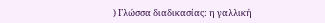) Γλώσσα διαδικασίας: η γαλλική